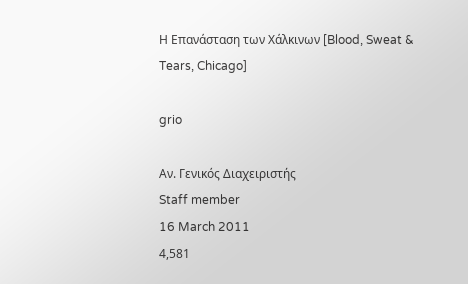Η Επανάσταση των Χάλκινων [Blood, Sweat & Tears, Chicago]

grio

Αν. Γενικός Διαχειριστής
Staff member
16 March 2011
4,581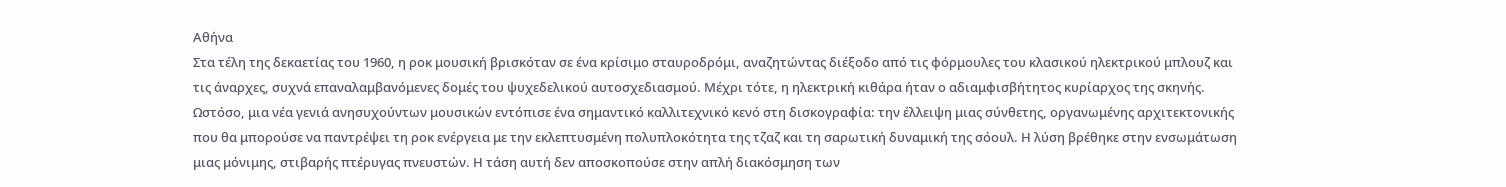Αθήνα
Στα τέλη της δεκαετίας του 1960, η ροκ μουσική βρισκόταν σε ένα κρίσιμο σταυροδρόμι, αναζητώντας διέξοδο από τις φόρμουλες του κλασικού ηλεκτρικού μπλουζ και τις άναρχες, συχνά επαναλαμβανόμενες δομές του ψυχεδελικού αυτοσχεδιασμού. Μέχρι τότε, η ηλεκτρική κιθάρα ήταν ο αδιαμφισβήτητος κυρίαρχος της σκηνής. Ωστόσο, μια νέα γενιά ανησυχούντων μουσικών εντόπισε ένα σημαντικό καλλιτεχνικό κενό στη δισκογραφία: την έλλειψη μιας σύνθετης, οργανωμένης αρχιτεκτονικής που θα μπορούσε να παντρέψει τη ροκ ενέργεια με την εκλεπτυσμένη πολυπλοκότητα της τζαζ και τη σαρωτική δυναμική της σόουλ. Η λύση βρέθηκε στην ενσωμάτωση μιας μόνιμης, στιβαρής πτέρυγας πνευστών. Η τάση αυτή δεν αποσκοπούσε στην απλή διακόσμηση των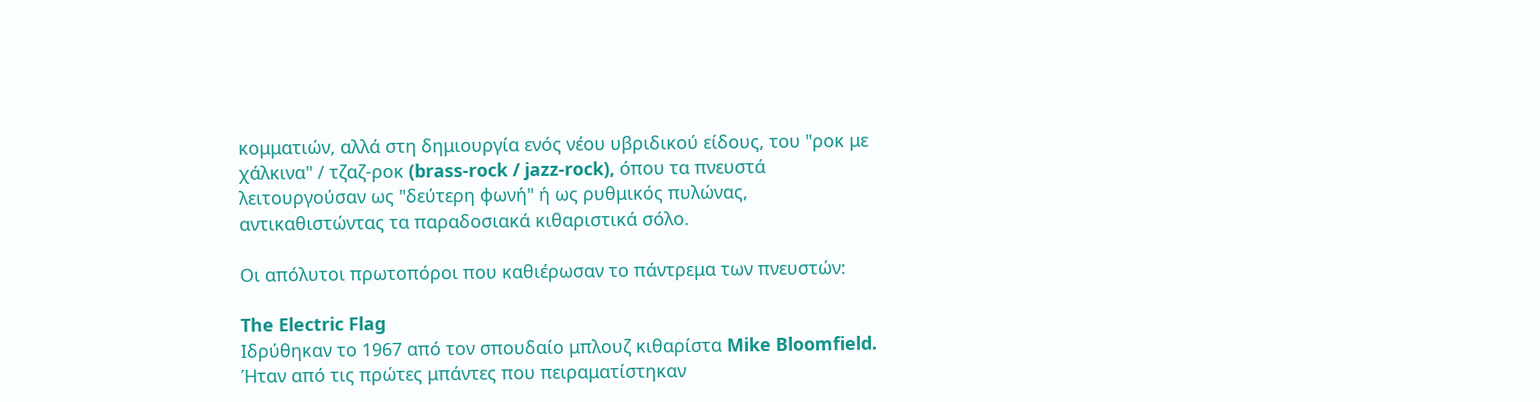κομματιών, αλλά στη δημιουργία ενός νέου υβριδικού είδους, του "ροκ με χάλκινα" / τζαζ-ροκ (brass-rock / jazz-rock), όπου τα πνευστά λειτουργούσαν ως "δεύτερη φωνή" ή ως ρυθμικός πυλώνας, αντικαθιστώντας τα παραδοσιακά κιθαριστικά σόλο.

Οι απόλυτοι πρωτοπόροι που καθιέρωσαν το πάντρεμα των πνευστών:

The Electric Flag
Ιδρύθηκαν το 1967 από τον σπουδαίο μπλουζ κιθαρίστα Mike Bloomfield. Ήταν από τις πρώτες μπάντες που πειραματίστηκαν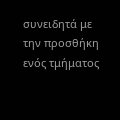συνειδητά με την προσθήκη ενός τμήματος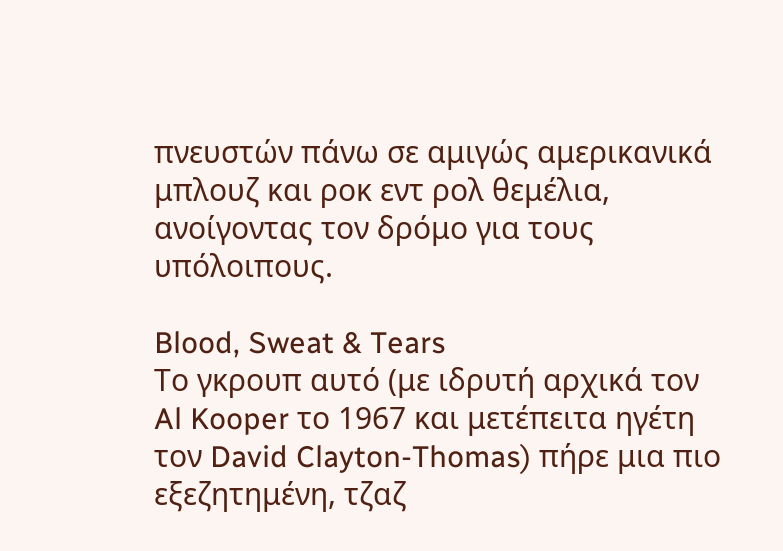πνευστών πάνω σε αμιγώς αμερικανικά μπλουζ και ροκ εντ ρολ θεμέλια, ανοίγοντας τον δρόμο για τους υπόλοιπους.

Blood, Sweat & Tears
Tο γκρουπ αυτό (με ιδρυτή αρχικά τον Al Kooper το 1967 και μετέπειτα ηγέτη τον David Clayton-Thomas) πήρε μια πιο εξεζητημένη, τζαζ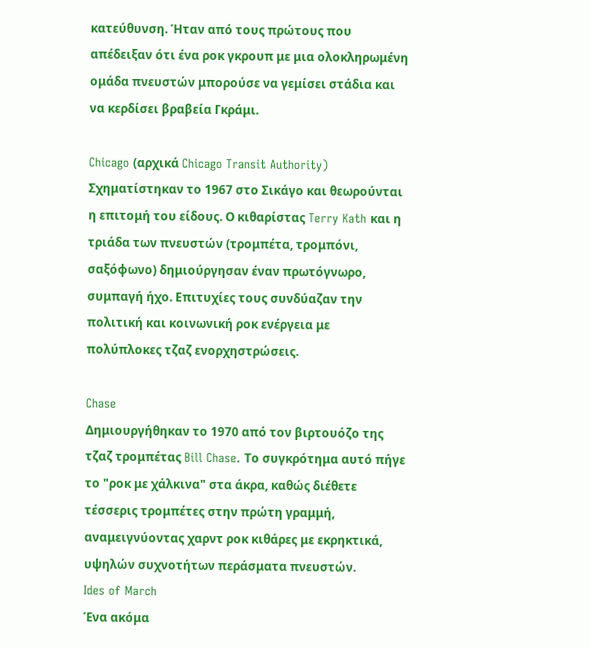κατεύθυνση. Ήταν από τους πρώτους που απέδειξαν ότι ένα ροκ γκρουπ με μια ολοκληρωμένη ομάδα πνευστών μπορούσε να γεμίσει στάδια και να κερδίσει βραβεία Γκράμι.

Chicago (αρχικά Chicago Transit Authority)
Σχηματίστηκαν το 1967 στο Σικάγο και θεωρούνται η επιτομή του είδους. Ο κιθαρίστας Terry Kath και η τριάδα των πνευστών (τρομπέτα, τρομπόνι, σαξόφωνο) δημιούργησαν έναν πρωτόγνωρο, συμπαγή ήχο. Επιτυχίες τους συνδύαζαν την πολιτική και κοινωνική ροκ ενέργεια με πολύπλοκες τζαζ ενορχηστρώσεις.

Chase
Δημιουργήθηκαν το 1970 από τον βιρτουόζο της τζαζ τρομπέτας Bill Chase. Το συγκρότημα αυτό πήγε το "ροκ με χάλκινα" στα άκρα, καθώς διέθετε τέσσερις τρομπέτες στην πρώτη γραμμή, αναμειγνύοντας χαρντ ροκ κιθάρες με εκρηκτικά, υψηλών συχνοτήτων περάσματα πνευστών.
Ides of March
Ένα ακόμα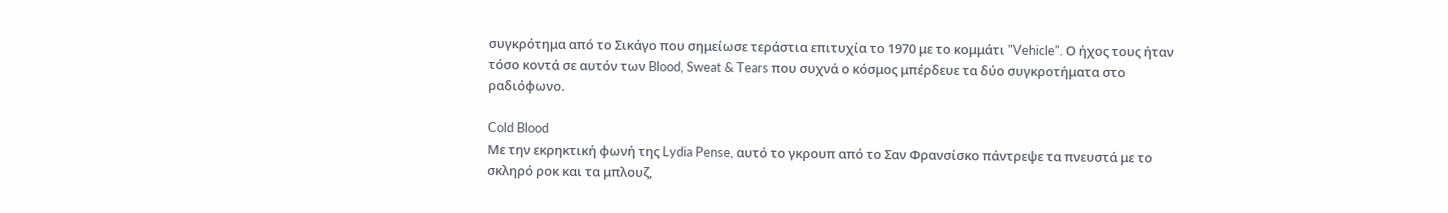συγκρότημα από το Σικάγο που σημείωσε τεράστια επιτυχία το 1970 με το κομμάτι "Vehicle". Ο ήχος τους ήταν τόσο κοντά σε αυτόν των Blood, Sweat & Tears που συχνά ο κόσμος μπέρδευε τα δύο συγκροτήματα στο ραδιόφωνο.

Cold Blood
Με την εκρηκτική φωνή της Lydia Pense, αυτό το γκρουπ από το Σαν Φρανσίσκο πάντρεψε τα πνευστά με το σκληρό ροκ και τα μπλουζ,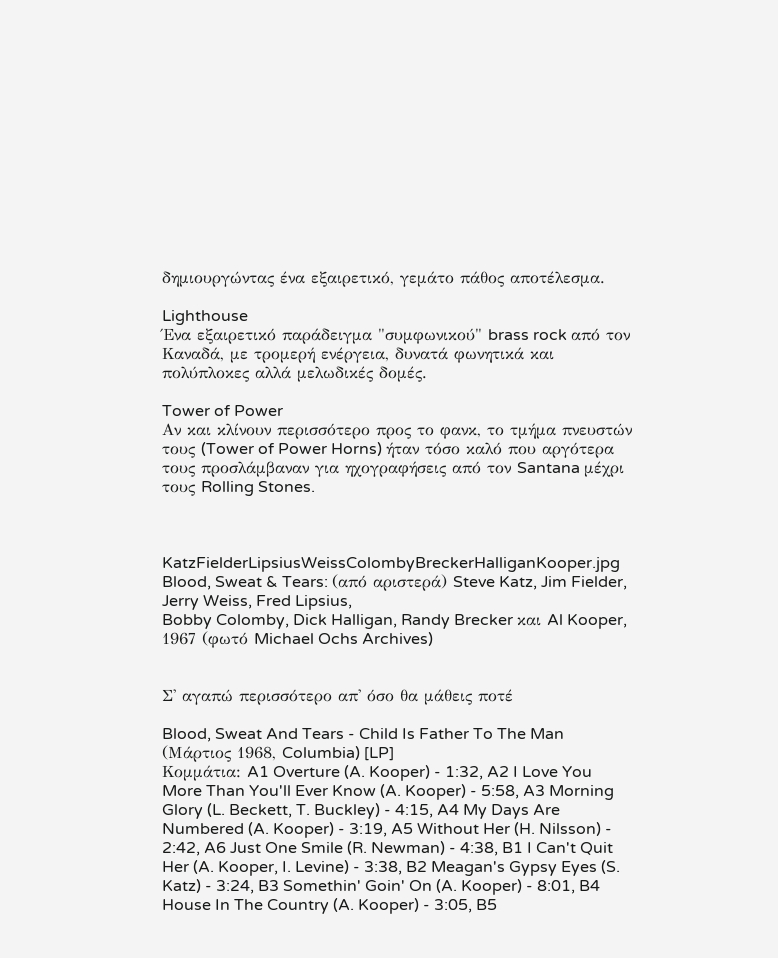δημιουργώντας ένα εξαιρετικό, γεμάτο πάθος αποτέλεσμα.

Lighthouse
Ένα εξαιρετικό παράδειγμα "συμφωνικού" brass rock από τον Καναδά, με τρομερή ενέργεια, δυνατά φωνητικά και πολύπλοκες αλλά μελωδικές δομές.

Tower of Power
Αν και κλίνουν περισσότερο προς το φανκ, το τμήμα πνευστών τους (Tower of Power Horns) ήταν τόσο καλό που αργότερα τους προσλάμβαναν για ηχογραφήσεις από τον Santana μέχρι τους Rolling Stones.



KatzFielderLipsiusWeissColombyBreckerHalliganKooper.jpg
Blood, Sweat & Tears: (από αριστερά) Steve Katz, Jim Fielder, Jerry Weiss, Fred Lipsius,
Bobby Colomby, Dick Halligan, Randy Brecker και Al Kooper, 1967 (φωτό Michael Ochs Archives)


Σ' αγαπώ περισσότερο απ' όσο θα μάθεις ποτέ

Blood, Sweat And Tears - Child Is Father To The Man (Μάρτιος 1968, Columbia) [LP]
Κομμάτια: A1 Overture (A. Kooper) - 1:32, A2 I Love You More Than You'll Ever Know (A. Kooper) - 5:58, A3 Morning Glory (L. Beckett, T. Buckley) - 4:15, A4 My Days Are Numbered (A. Kooper) - 3:19, A5 Without Her (H. Nilsson) - 2:42, A6 Just One Smile (R. Newman) - 4:38, B1 I Can't Quit Her (A. Kooper, I. Levine) - 3:38, B2 Meagan's Gypsy Eyes (S. Katz) - 3:24, B3 Somethin' Goin' On (A. Kooper) - 8:01, B4 House In The Country (A. Kooper) - 3:05, B5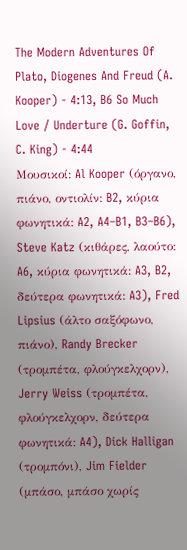The Modern Adventures Of Plato, Diogenes And Freud (A. Kooper) - 4:13, B6 So Much Love / Underture (G. Goffin, C. King) - 4:44
Μουσικοί: Al Kooper (όργανο, πιάνο, οντιολίν: B2, κύρια φωνητικά: A2, A4–B1, B3–B6), Steve Katz (κιθάρες, λαούτο: A6, κύρια φωνητικά: A3, B2, δεύτερα φωνητικά: A3), Fred Lipsius (άλτο σαξόφωνο, πιάνο), Randy Brecker (τρομπέτα, φλούγκελχορν), Jerry Weiss (τρομπέτα, φλούγκελχορν, δεύτερα φωνητικά: A4), Dick Halligan (τρομπόνι), Jim Fielder (μπάσο, μπάσο χωρίς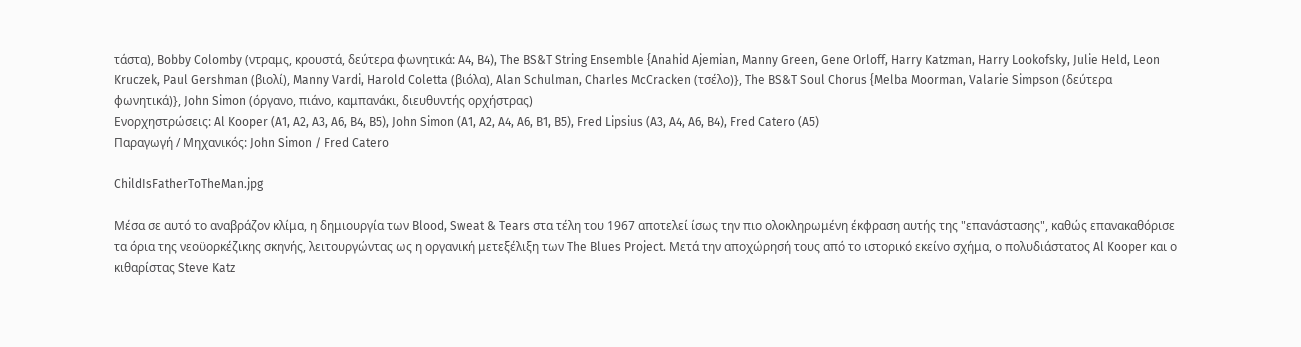τάστα), Bobby Colomby (ντραμς, κρουστά, δεύτερα φωνητικά: A4, B4), The BS&T String Ensemble {Anahid Ajemian, Manny Green, Gene Orloff, Harry Katzman, Harry Lookofsky, Julie Held, Leon Kruczek, Paul Gershman (βιολί), Manny Vardi, Harold Coletta (βιόλα), Alan Schulman, Charles McCracken (τσέλο)}, The BS&T Soul Chorus {Melba Moorman, Valarie Simpson (δεύτερα φωνητικά)}, John Simon (όργανο, πιάνο, καμπανάκι, διευθυντής ορχήστρας)
Ενορχηστρώσεις: Al Kooper (A1, A2, A3, A6, B4, B5), John Simon (A1, A2, A4, A6, B1, B5), Fred Lipsius (A3, A4, A6, B4), Fred Catero (A5)
Παραγωγή / Μηχανικός: John Simon / Fred Catero

ChildIsFatherToTheMan.jpg

Μέσα σε αυτό το αναβράζον κλίμα, η δημιουργία των Blood, Sweat & Tears στα τέλη του 1967 αποτελεί ίσως την πιο ολοκληρωμένη έκφραση αυτής της "επανάστασης", καθώς επανακαθόρισε τα όρια της νεοϋορκέζικης σκηνής, λειτουργώντας ως η οργανική μετεξέλιξη των The Blues Project. Μετά την αποχώρησή τους από το ιστορικό εκείνο σχήμα, ο πολυδιάστατος Al Kooper και ο κιθαρίστας Steve Katz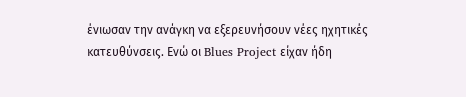ένιωσαν την ανάγκη να εξερευνήσουν νέες ηχητικές κατευθύνσεις. Ενώ οι Blues Project είχαν ήδη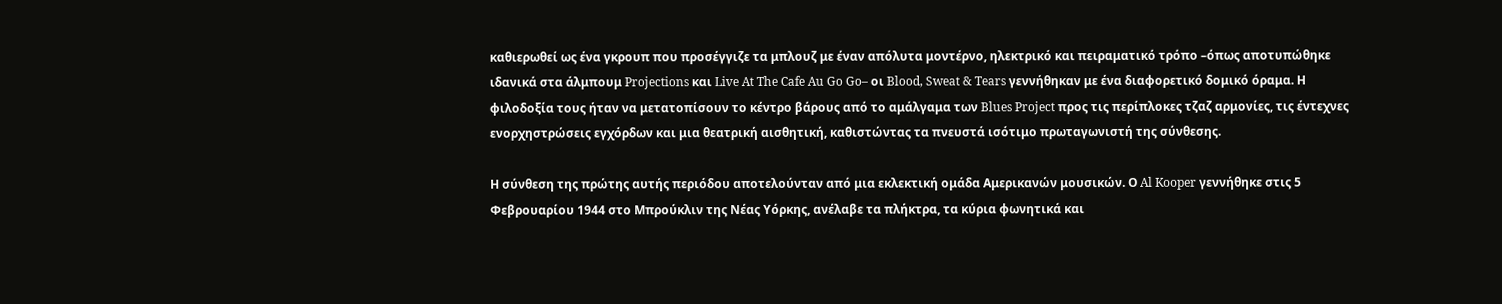καθιερωθεί ως ένα γκρουπ που προσέγγιζε τα μπλουζ με έναν απόλυτα μοντέρνο, ηλεκτρικό και πειραματικό τρόπο –όπως αποτυπώθηκε ιδανικά στα άλμπουμ Projections και Live At The Cafe Au Go Go– οι Blood, Sweat & Tears γεννήθηκαν με ένα διαφορετικό δομικό όραμα. Η φιλοδοξία τους ήταν να μετατοπίσουν το κέντρο βάρους από το αμάλγαμα των Blues Project προς τις περίπλοκες τζαζ αρμονίες, τις έντεχνες ενορχηστρώσεις εγχόρδων και μια θεατρική αισθητική, καθιστώντας τα πνευστά ισότιμο πρωταγωνιστή της σύνθεσης.

Η σύνθεση της πρώτης αυτής περιόδου αποτελούνταν από μια εκλεκτική ομάδα Αμερικανών μουσικών. Ο Al Kooper γεννήθηκε στις 5 Φεβρουαρίου 1944 στο Μπρούκλιν της Νέας Υόρκης, ανέλαβε τα πλήκτρα, τα κύρια φωνητικά και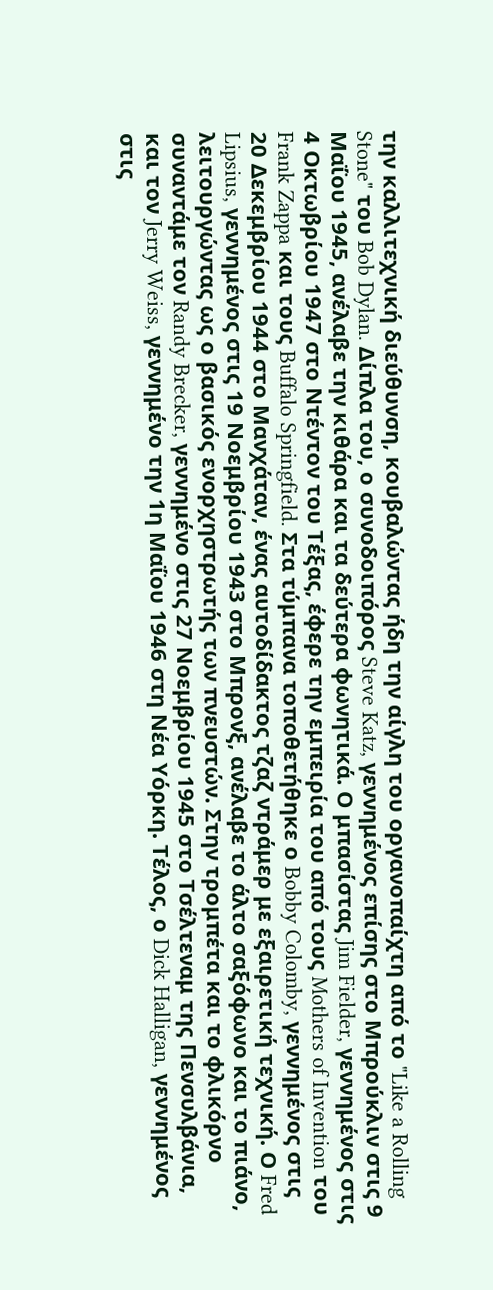την καλλιτεχνική διεύθυνση, κουβαλώντας ήδη την αίγλη του οργανοπαίχτη από το "Like a Rolling Stone" του Bob Dylan. Δίπλα του, ο συνοδοιπόρος Steve Katz, γεννημένος επίσης στο Μπρούκλιν στις 9 Μαΐου 1945, ανέλαβε την κιθάρα και τα δεύτερα φωνητικά. Ο μπασίστας Jim Fielder, γεννημένος στις 4 Οκτωβρίου 1947 στο Ντέντον του Τέξας, έφερε την εμπειρία του από τους Mothers of Invention του Frank Zappa και τους Buffalo Springfield. Στα τύμπανα τοποθετήθηκε ο Bobby Colomby, γεννημένος στις 20 Δεκεμβρίου 1944 στο Μανχάταν, ένας αυτοδίδακτος τζαζ ντράμερ με εξαιρετική τεχνική. Ο Fred Lipsius, γεννημένος στις 19 Νοεμβρίου 1943 στο Μπρονξ, ανέλαβε το άλτο σαξόφωνο και το πιάνο, λειτουργώντας ως ο βασικός ενορχηστρωτής των πνευστών. Στην τρομπέτα και το φλικόρνο συναντάμε τον Randy Brecker, γεννημένο στις 27 Νοεμβρίου 1945 στο Τσέλτεναμ της Πενσυλβάνια, και τον Jerry Weiss, γεννημένο την 1η Μαΐου 1946 στη Νέα Υόρκη. Τέλος, ο Dick Halligan, γεννημένος στις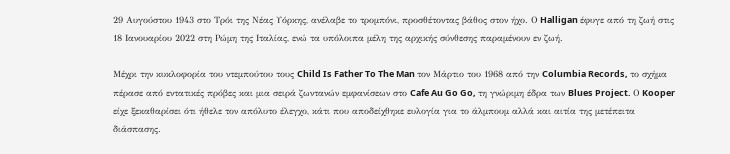29 Αυγούστου 1943 στο Τρόι της Νέας Υόρκης, ανέλαβε το τρομπόνι, προσθέτοντας βάθος στον ήχο. Ο Halligan έφυγε από τη ζωή στις 18 Ιανουαρίου 2022 στη Ρώμη της Ιταλίας, ενώ τα υπόλοιπα μέλη της αρχικής σύνθεσης παραμένουν εν ζωή.

Μέχρι την κυκλοφορία του ντεμπούτου τους Child Is Father To The Man τον Μάρτιο του 1968 από την Columbia Records, το σχήμα πέρασε από εντατικές πρόβες και μια σειρά ζωντανών εμφανίσεων στο Cafe Au Go Go, τη γνώριμη έδρα των Blues Project. Ο Kooper είχε ξεκαθαρίσει ότι ήθελε τον απόλυτο έλεγχο, κάτι που αποδείχθηκε ευλογία για το άλμπουμ αλλά και αιτία της μετέπειτα διάσπασης.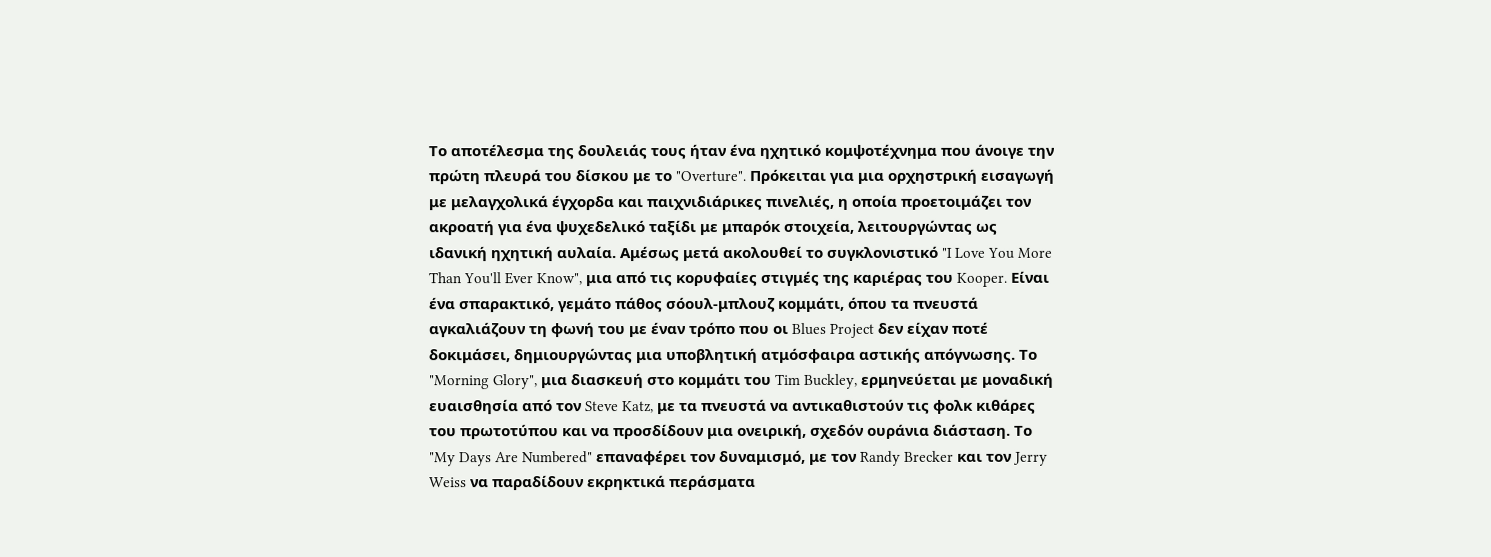Το αποτέλεσμα της δουλειάς τους ήταν ένα ηχητικό κομψοτέχνημα που άνοιγε την πρώτη πλευρά του δίσκου με το "Overture". Πρόκειται για μια ορχηστρική εισαγωγή με μελαγχολικά έγχορδα και παιχνιδιάρικες πινελιές, η οποία προετοιμάζει τον ακροατή για ένα ψυχεδελικό ταξίδι με μπαρόκ στοιχεία, λειτουργώντας ως ιδανική ηχητική αυλαία. Αμέσως μετά ακολουθεί το συγκλονιστικό "I Love You More Than You'll Ever Know", μια από τις κορυφαίες στιγμές της καριέρας του Kooper. Είναι ένα σπαρακτικό, γεμάτο πάθος σόουλ-μπλουζ κομμάτι, όπου τα πνευστά αγκαλιάζουν τη φωνή του με έναν τρόπο που οι Blues Project δεν είχαν ποτέ δοκιμάσει, δημιουργώντας μια υποβλητική ατμόσφαιρα αστικής απόγνωσης. Το "Morning Glory", μια διασκευή στο κομμάτι του Tim Buckley, ερμηνεύεται με μοναδική ευαισθησία από τον Steve Katz, με τα πνευστά να αντικαθιστούν τις φολκ κιθάρες του πρωτοτύπου και να προσδίδουν μια ονειρική, σχεδόν ουράνια διάσταση. Το "My Days Are Numbered" επαναφέρει τον δυναμισμό, με τον Randy Brecker και τον Jerry Weiss να παραδίδουν εκρηκτικά περάσματα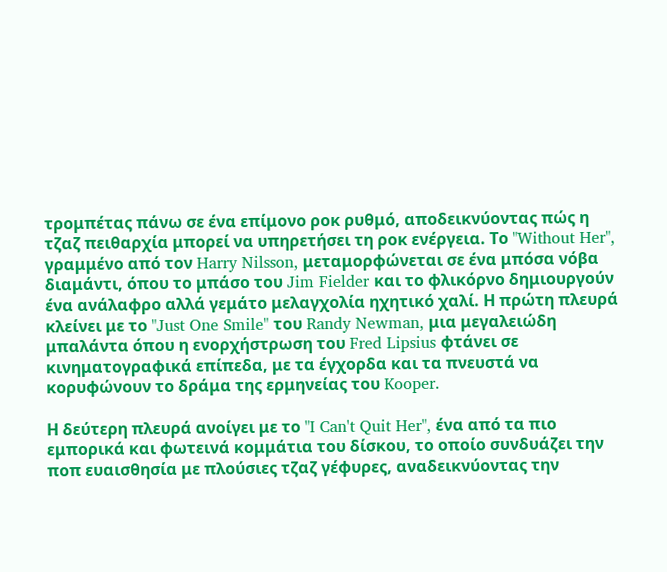τρομπέτας πάνω σε ένα επίμονο ροκ ρυθμό, αποδεικνύοντας πώς η τζαζ πειθαρχία μπορεί να υπηρετήσει τη ροκ ενέργεια. Το "Without Her", γραμμένο από τον Harry Nilsson, μεταμορφώνεται σε ένα μπόσα νόβα διαμάντι, όπου το μπάσο του Jim Fielder και το φλικόρνο δημιουργούν ένα ανάλαφρο αλλά γεμάτο μελαγχολία ηχητικό χαλί. Η πρώτη πλευρά κλείνει με το "Just One Smile" του Randy Newman, μια μεγαλειώδη μπαλάντα όπου η ενορχήστρωση του Fred Lipsius φτάνει σε κινηματογραφικά επίπεδα, με τα έγχορδα και τα πνευστά να κορυφώνουν το δράμα της ερμηνείας του Kooper.

Η δεύτερη πλευρά ανοίγει με το "I Can't Quit Her", ένα από τα πιο εμπορικά και φωτεινά κομμάτια του δίσκου, το οποίο συνδυάζει την ποπ ευαισθησία με πλούσιες τζαζ γέφυρες, αναδεικνύοντας την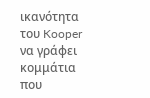ικανότητα του Kooper να γράφει κομμάτια που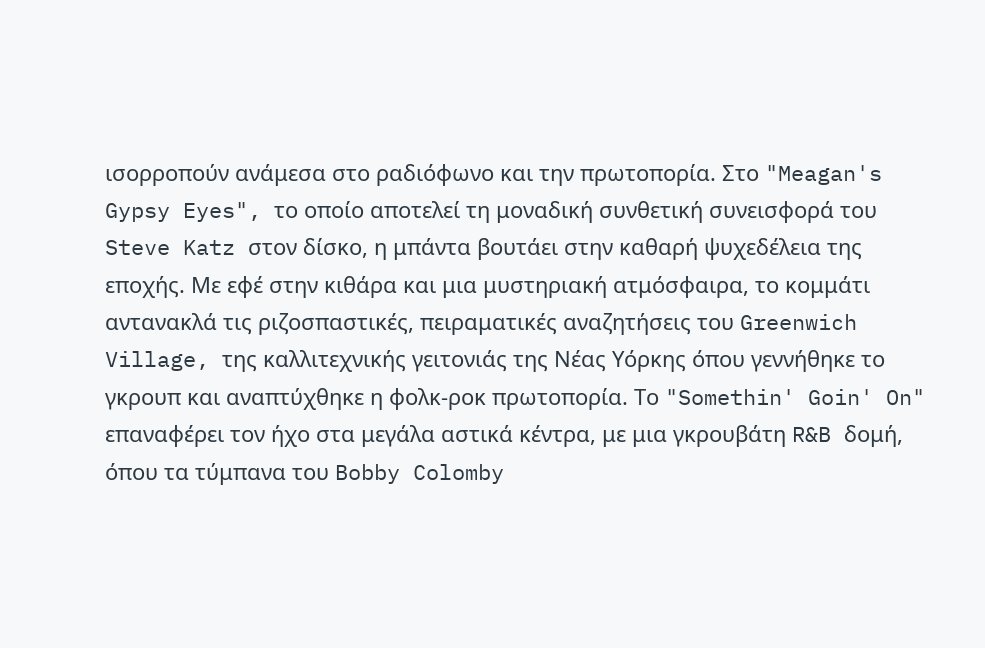ισορροπούν ανάμεσα στο ραδιόφωνο και την πρωτοπορία. Στο "Meagan's Gypsy Eyes", το οποίο αποτελεί τη μοναδική συνθετική συνεισφορά του Steve Katz στον δίσκο, η μπάντα βουτάει στην καθαρή ψυχεδέλεια της εποχής. Με εφέ στην κιθάρα και μια μυστηριακή ατμόσφαιρα, το κομμάτι αντανακλά τις ριζοσπαστικές, πειραματικές αναζητήσεις του Greenwich Village, της καλλιτεχνικής γειτονιάς της Νέας Υόρκης όπου γεννήθηκε το γκρουπ και αναπτύχθηκε η φολκ-ροκ πρωτοπορία. Το "Somethin' Goin' On" επαναφέρει τον ήχο στα μεγάλα αστικά κέντρα, με μια γκρουβάτη R&B δομή, όπου τα τύμπανα του Bobby Colomby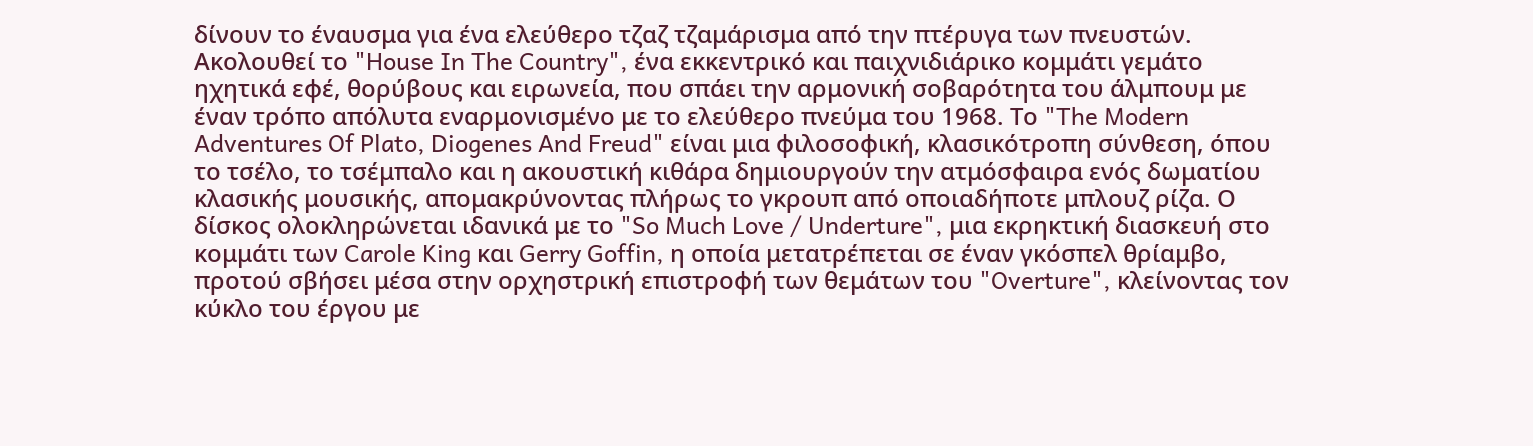δίνουν το έναυσμα για ένα ελεύθερο τζαζ τζαμάρισμα από την πτέρυγα των πνευστών. Ακολουθεί το "House In The Country", ένα εκκεντρικό και παιχνιδιάρικο κομμάτι γεμάτο ηχητικά εφέ, θορύβους και ειρωνεία, που σπάει την αρμονική σοβαρότητα του άλμπουμ με έναν τρόπο απόλυτα εναρμονισμένο με το ελεύθερο πνεύμα του 1968. Το "The Modern Adventures Of Plato, Diogenes And Freud" είναι μια φιλοσοφική, κλασικότροπη σύνθεση, όπου το τσέλο, το τσέμπαλο και η ακουστική κιθάρα δημιουργούν την ατμόσφαιρα ενός δωματίου κλασικής μουσικής, απομακρύνοντας πλήρως το γκρουπ από οποιαδήποτε μπλουζ ρίζα. Ο δίσκος ολοκληρώνεται ιδανικά με το "So Much Love / Underture", μια εκρηκτική διασκευή στο κομμάτι των Carole King και Gerry Goffin, η οποία μετατρέπεται σε έναν γκόσπελ θρίαμβο, προτού σβήσει μέσα στην ορχηστρική επιστροφή των θεμάτων του "Overture", κλείνοντας τον κύκλο του έργου με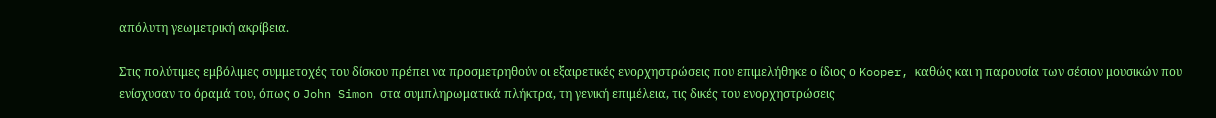απόλυτη γεωμετρική ακρίβεια.

Στις πολύτιμες εμβόλιμες συμμετοχές του δίσκου πρέπει να προσμετρηθούν οι εξαιρετικές ενορχηστρώσεις που επιμελήθηκε ο ίδιος ο Kooper, καθώς και η παρουσία των σέσιον μουσικών που ενίσχυσαν το όραμά του, όπως ο John Simon στα συμπληρωματικά πλήκτρα, τη γενική επιμέλεια, τις δικές του ενορχηστρώσεις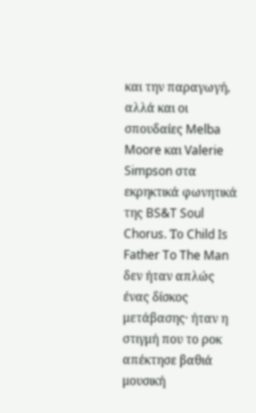και την παραγωγή, αλλά και οι σπουδαίες Melba Moore και Valerie Simpson στα εκρηκτικά φωνητικά της BS&T Soul Chorus. Το Child Is Father To The Man δεν ήταν απλώς ένας δίσκος μετάβασης· ήταν η στιγμή που το ροκ απέκτησε βαθιά μουσική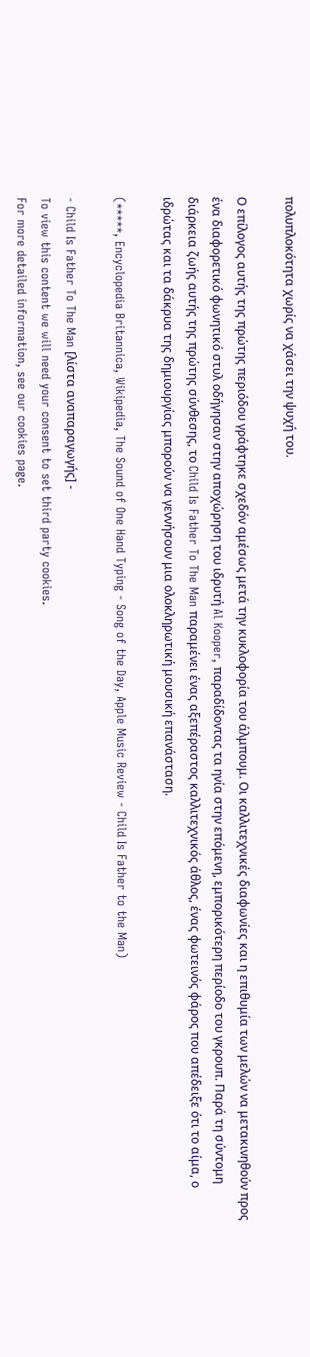πολυπλοκότητα χωρίς να χάσει την ψυχή του.

Ο επίλογος αυτής της πρώτης περιόδου γράφτηκε σχεδόν αμέσως μετά την κυκλοφορία του άλμπουμ. Οι καλλιτεχνικές διαφωνίες και η επιθυμία των μελών να μετακινηθούν προς ένα διαφορετικό φωνητικό στυλ οδήγησαν στην αποχώρηση του ιδρυτή Al Kooper, παραδίδοντας τα ηνία στην επόμενη, εμπορικότερη περίοδο του γκρουπ. Παρά τη σύντομη διάρκεια ζωής αυτής της πρώτης σύνθεσης, το Child Is Father To The Man παραμένει ένας αξεπέραστος καλλιτεχνικός άθλος, ένας φωτεινός φάρος που απέδειξε ότι το αίμα, ο ιδρώτας και τα δάκρυα της δημιουργίας μπορούν να γεννήσουν μια ολοκληρωτική μουσική επανάσταση.

(*****, Encyclopedia Britannica, Wikipedia, The Sound of One Hand Typing - Song of the Day, Apple Music Review - Child Is Father to the Man)

- Child Is Father To The Man [λίστα αναπαραγωγής] -
To view this content we will need your consent to set third party cookies.
For more detailed information, see our cookies page.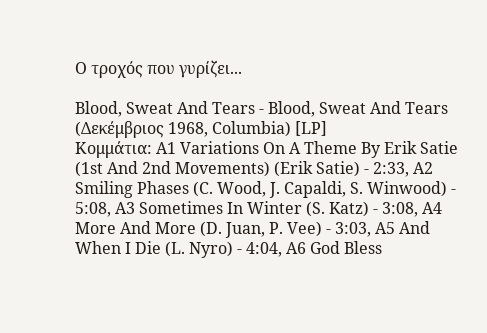Ο τροχός που γυρίζει...

Blood, Sweat And Tears - Blood, Sweat And Tears (Δεκέμβριος 1968, Columbia) [LP]
Κομμάτια: A1 Variations On A Theme By Erik Satie (1st And 2nd Movements) (Erik Satie) - 2:33, A2 Smiling Phases (C. Wood, J. Capaldi, S. Winwood) - 5:08, A3 Sometimes In Winter (S. Katz) - 3:08, A4 More And More (D. Juan, P. Vee) - 3:03, A5 And When I Die (L. Nyro) - 4:04, A6 God Bless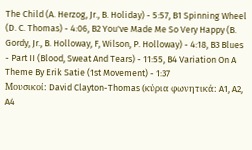The Child (A. Herzog, Jr., B. Holiday) - 5:57, B1 Spinning Wheel (D. C. Thomas) - 4:06, B2 You've Made Me So Very Happy (B. Gordy, Jr., B. Holloway, F, Wilson, P. Holloway) - 4:18, B3 Blues - Part II (Blood, Sweat And Tears) - 11:55, B4 Variation On A Theme By Erik Satie (1st Movement) - 1:37
Μουσικοί: David Clayton-Thomas (κύρια φωνητικά: A1, A2, A4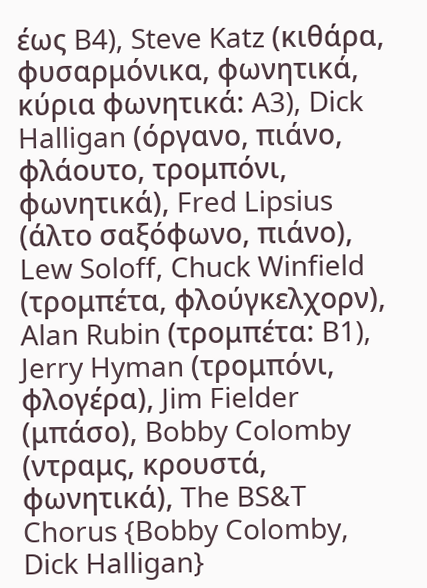έως B4), Steve Katz (κιθάρα, φυσαρμόνικα, φωνητικά, κύρια φωνητικά: A3), Dick Halligan (όργανο, πιάνο, φλάουτο, τρομπόνι, φωνητικά), Fred Lipsius (άλτο σαξόφωνο, πιάνο), Lew Soloff, Chuck Winfield (τρομπέτα, φλούγκελχορν), Alan Rubin (τρομπέτα: B1), Jerry Hyman (τρομπόνι, φλογέρα), Jim Fielder (μπάσο), Bobby Colomby (ντραμς, κρουστά, φωνητικά), The BS&T Chorus {Bobby Colomby, Dick Halligan}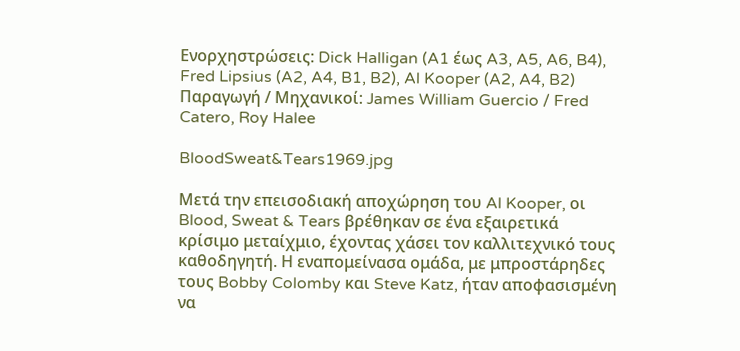Ενορχηστρώσεις: Dick Halligan (A1 έως A3, A5, A6, B4), Fred Lipsius (A2, A4, B1, B2), Al Kooper (A2, A4, B2)
Παραγωγή / Μηχανικοί: James William Guercio / Fred Catero, Roy Halee

BloodSweat&Tears1969.jpg

Μετά την επεισοδιακή αποχώρηση του Al Kooper, οι Blood, Sweat & Tears βρέθηκαν σε ένα εξαιρετικά κρίσιμο μεταίχμιο, έχοντας χάσει τον καλλιτεχνικό τους καθοδηγητή. Η εναπομείνασα ομάδα, με μπροστάρηδες τους Bobby Colomby και Steve Katz, ήταν αποφασισμένη να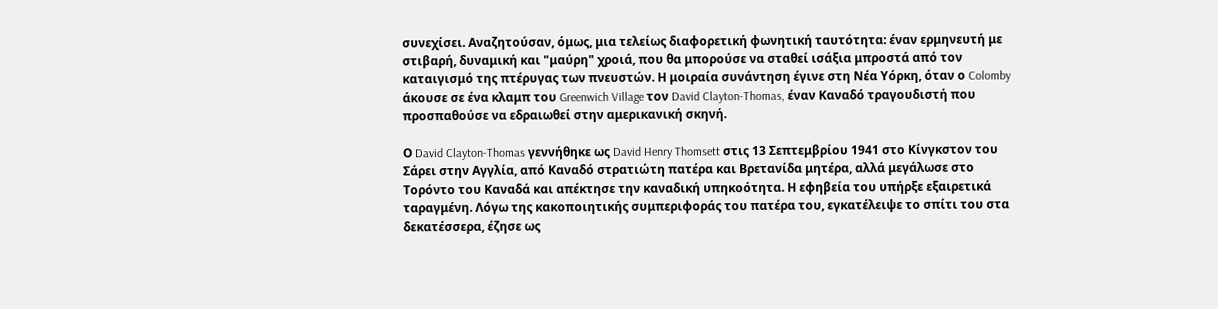συνεχίσει. Αναζητούσαν, όμως, μια τελείως διαφορετική φωνητική ταυτότητα: έναν ερμηνευτή με στιβαρή, δυναμική και "μαύρη" χροιά, που θα μπορούσε να σταθεί ισάξια μπροστά από τον καταιγισμό της πτέρυγας των πνευστών. Η μοιραία συνάντηση έγινε στη Νέα Υόρκη, όταν ο Colomby άκουσε σε ένα κλαμπ του Greenwich Village τον David Clayton-Thomas, έναν Καναδό τραγουδιστή που προσπαθούσε να εδραιωθεί στην αμερικανική σκηνή.

Ο David Clayton-Thomas γεννήθηκε ως David Henry Thomsett στις 13 Σεπτεμβρίου 1941 στο Κίνγκστον του Σάρει στην Αγγλία, από Καναδό στρατιώτη πατέρα και Βρετανίδα μητέρα, αλλά μεγάλωσε στο Τορόντο του Καναδά και απέκτησε την καναδική υπηκοότητα. Η εφηβεία του υπήρξε εξαιρετικά ταραγμένη. Λόγω της κακοποιητικής συμπεριφοράς του πατέρα του, εγκατέλειψε το σπίτι του στα δεκατέσσερα, έζησε ως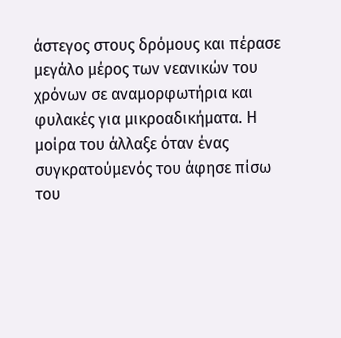άστεγος στους δρόμους και πέρασε μεγάλο μέρος των νεανικών του χρόνων σε αναμορφωτήρια και φυλακές για μικροαδικήματα. Η μοίρα του άλλαξε όταν ένας συγκρατούμενός του άφησε πίσω του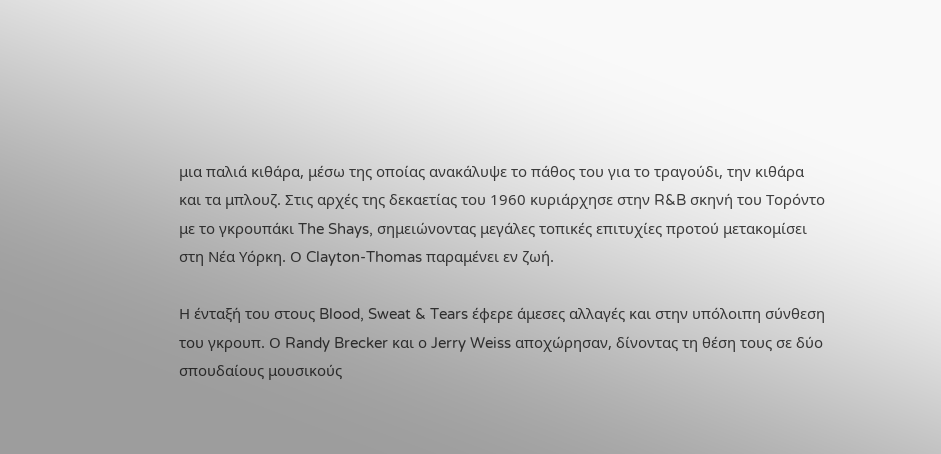μια παλιά κιθάρα, μέσω της οποίας ανακάλυψε το πάθος του για το τραγούδι, την κιθάρα και τα μπλουζ. Στις αρχές της δεκαετίας του 1960 κυριάρχησε στην R&B σκηνή του Τορόντο με το γκρουπάκι The Shays, σημειώνοντας μεγάλες τοπικές επιτυχίες προτού μετακομίσει στη Νέα Υόρκη. Ο Clayton-Thomas παραμένει εν ζωή.

Η ένταξή του στους Blood, Sweat & Tears έφερε άμεσες αλλαγές και στην υπόλοιπη σύνθεση του γκρουπ. Ο Randy Brecker και ο Jerry Weiss αποχώρησαν, δίνοντας τη θέση τους σε δύο σπουδαίους μουσικούς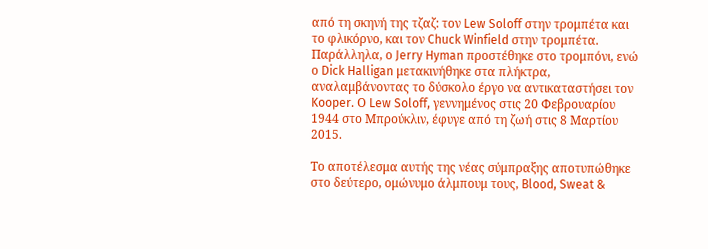από τη σκηνή της τζαζ: τον Lew Soloff στην τρομπέτα και το φλικόρνο, και τον Chuck Winfield στην τρομπέτα. Παράλληλα, ο Jerry Hyman προστέθηκε στο τρομπόνι, ενώ ο Dick Halligan μετακινήθηκε στα πλήκτρα, αναλαμβάνοντας το δύσκολο έργο να αντικαταστήσει τον Kooper. Ο Lew Soloff, γεννημένος στις 20 Φεβρουαρίου 1944 στο Μπρούκλιν, έφυγε από τη ζωή στις 8 Μαρτίου 2015.

Το αποτέλεσμα αυτής της νέας σύμπραξης αποτυπώθηκε στο δεύτερο, ομώνυμο άλμπουμ τους, Blood, Sweat &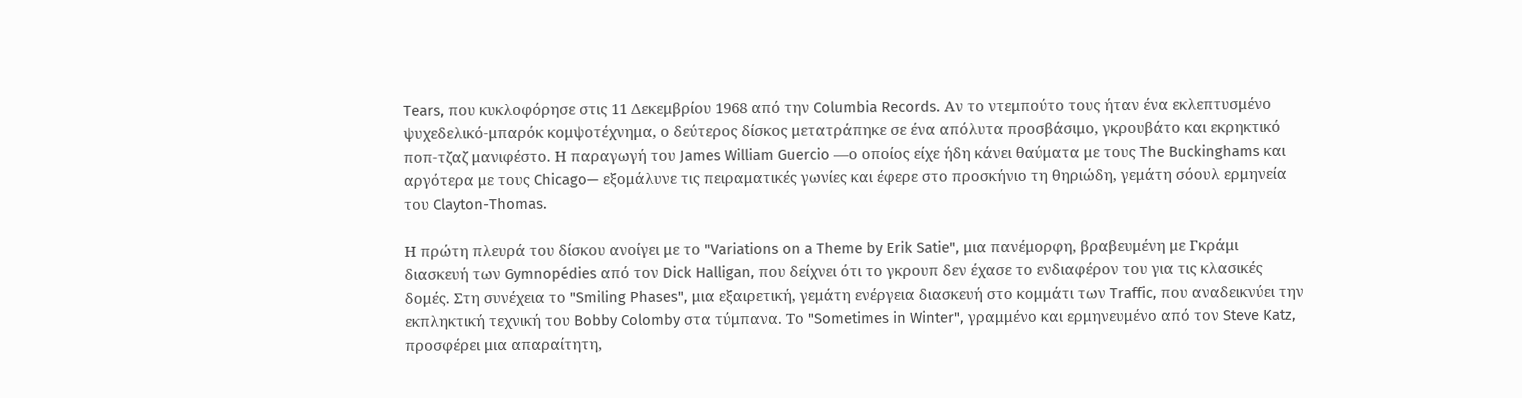Tears, που κυκλοφόρησε στις 11 Δεκεμβρίου 1968 από την Columbia Records. Αν το ντεμπούτο τους ήταν ένα εκλεπτυσμένο ψυχεδελικό-μπαρόκ κομψοτέχνημα, ο δεύτερος δίσκος μετατράπηκε σε ένα απόλυτα προσβάσιμο, γκρουβάτο και εκρηκτικό ποπ-τζαζ μανιφέστο. Η παραγωγή του James William Guercio —ο οποίος είχε ήδη κάνει θαύματα με τους The Buckinghams και αργότερα με τους Chicago— εξομάλυνε τις πειραματικές γωνίες και έφερε στο προσκήνιο τη θηριώδη, γεμάτη σόουλ ερμηνεία του Clayton-Thomas.

Η πρώτη πλευρά του δίσκου ανοίγει με το "Variations on a Theme by Erik Satie", μια πανέμορφη, βραβευμένη με Γκράμι διασκευή των Gymnopédies από τον Dick Halligan, που δείχνει ότι το γκρουπ δεν έχασε το ενδιαφέρον του για τις κλασικές δομές. Στη συνέχεια το "Smiling Phases", μια εξαιρετική, γεμάτη ενέργεια διασκευή στο κομμάτι των Traffic, που αναδεικνύει την εκπληκτική τεχνική του Bobby Colomby στα τύμπανα. Το "Sometimes in Winter", γραμμένο και ερμηνευμένο από τον Steve Katz, προσφέρει μια απαραίτητη,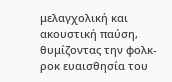μελαγχολική και ακουστική παύση, θυμίζοντας την φολκ-ροκ ευαισθησία του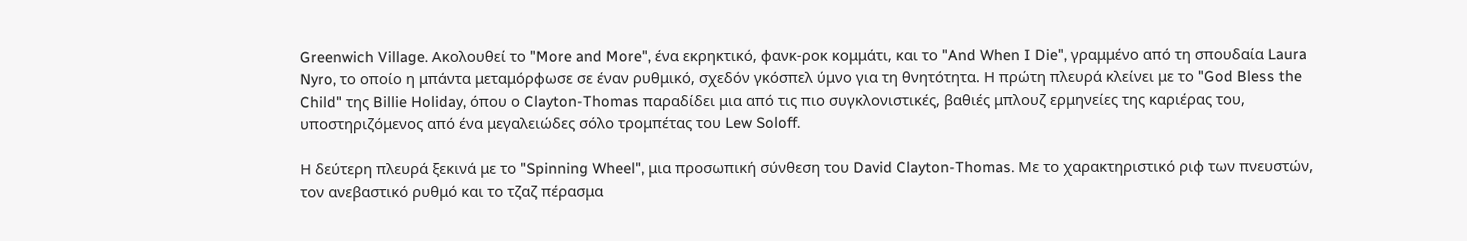Greenwich Village. Ακολουθεί το "More and More", ένα εκρηκτικό, φανκ-ροκ κομμάτι, και το "And When I Die", γραμμένο από τη σπουδαία Laura Nyro, το οποίο η μπάντα μεταμόρφωσε σε έναν ρυθμικό, σχεδόν γκόσπελ ύμνο για τη θνητότητα. Η πρώτη πλευρά κλείνει με το "God Bless the Child" της Billie Holiday, όπου ο Clayton-Thomas παραδίδει μια από τις πιο συγκλονιστικές, βαθιές μπλουζ ερμηνείες της καριέρας του, υποστηριζόμενος από ένα μεγαλειώδες σόλο τρομπέτας του Lew Soloff.

Η δεύτερη πλευρά ξεκινά με το "Spinning Wheel", μια προσωπική σύνθεση του David Clayton-Thomas. Με το χαρακτηριστικό ριφ των πνευστών, τον ανεβαστικό ρυθμό και το τζαζ πέρασμα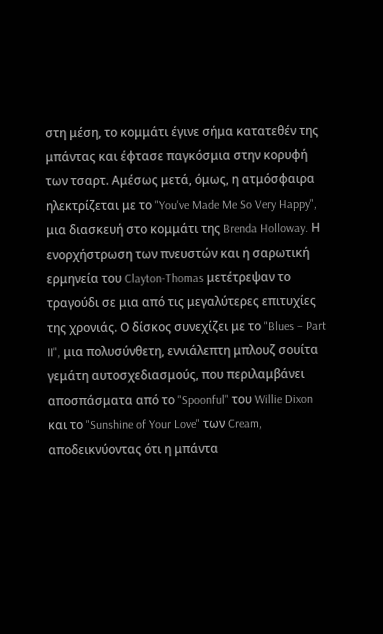στη μέση, το κομμάτι έγινε σήμα κατατεθέν της μπάντας και έφτασε παγκόσμια στην κορυφή των τσαρτ. Αμέσως μετά, όμως, η ατμόσφαιρα ηλεκτρίζεται με το "You've Made Me So Very Happy", μια διασκευή στο κομμάτι της Brenda Holloway. Η ενορχήστρωση των πνευστών και η σαρωτική ερμηνεία του Clayton-Thomas μετέτρεψαν το τραγούδι σε μια από τις μεγαλύτερες επιτυχίες της χρονιάς. Ο δίσκος συνεχίζει με το "Blues – Part II", μια πολυσύνθετη, εννιάλεπτη μπλουζ σουίτα γεμάτη αυτοσχεδιασμούς, που περιλαμβάνει αποσπάσματα από το "Spoonful" του Willie Dixon και το "Sunshine of Your Love" των Cream, αποδεικνύοντας ότι η μπάντα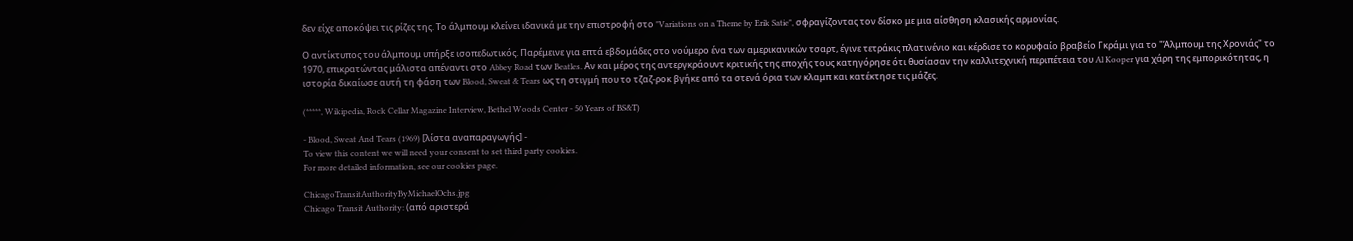δεν είχε αποκόψει τις ρίζες της. Το άλμπουμ κλείνει ιδανικά με την επιστροφή στο "Variations on a Theme by Erik Satie", σφραγίζοντας τον δίσκο με μια αίσθηση κλασικής αρμονίας.

Ο αντίκτυπος του άλμπουμ υπήρξε ισοπεδωτικός. Παρέμεινε για επτά εβδομάδες στο νούμερο ένα των αμερικανικών τσαρτ, έγινε τετράκις πλατινένιο και κέρδισε το κορυφαίο βραβείο Γκράμι για το "Άλμπουμ της Χρονιάς" το 1970, επικρατώντας μάλιστα απέναντι στο Abbey Road των Beatles. Αν και μέρος της αντεργκράουντ κριτικής της εποχής τους κατηγόρησε ότι θυσίασαν την καλλιτεχνική περιπέτεια του Al Kooper για χάρη της εμπορικότητας, η ιστορία δικαίωσε αυτή τη φάση των Blood, Sweat & Tears ως τη στιγμή που το τζαζ-ροκ βγήκε από τα στενά όρια των κλαμπ και κατέκτησε τις μάζες.

(*****, Wikipedia, Rock Cellar Magazine Interview, Bethel Woods Center - 50 Years of BS&T)

- Blood, Sweat And Tears (1969) [λίστα αναπαραγωγής] -
To view this content we will need your consent to set third party cookies.
For more detailed information, see our cookies page.

ChicagoTransitAuthorityByMichaelOchs.jpg
Chicago Transit Authority: (από αριστερά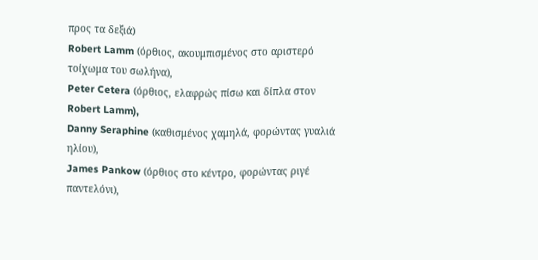προς τα δεξιά)
Robert Lamm (όρθιος, ακουμπισμένος στο αριστερό τοίχωμα του σωλήνα),
Peter Cetera (όρθιος, ελαφρώς πίσω και δίπλα στον Robert Lamm),
Danny Seraphine (καθισμένος χαμηλά, φορώντας γυαλιά ηλίου),
James Pankow (όρθιος στο κέντρο, φορώντας ριγέ παντελόνι),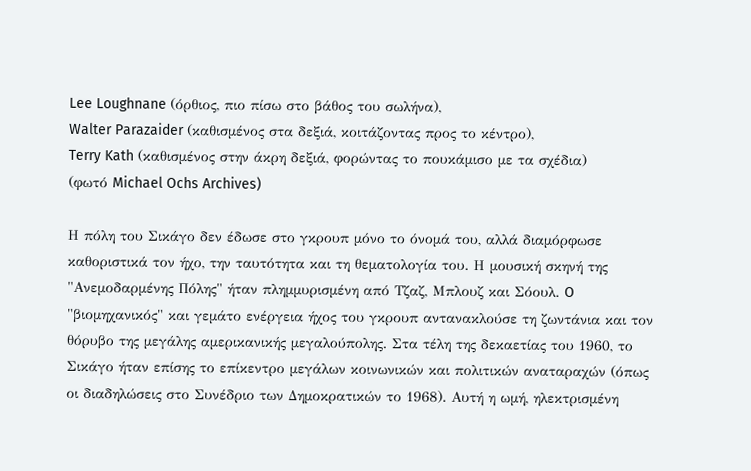Lee Loughnane (όρθιος, πιο πίσω στο βάθος του σωλήνα),
Walter Parazaider (καθισμένος στα δεξιά, κοιτάζοντας προς το κέντρο),
Terry Kath (καθισμένος στην άκρη δεξιά, φορώντας το πουκάμισο με τα σχέδια)
(φωτό Michael Ochs Archives)

Η πόλη του Σικάγο δεν έδωσε στο γκρουπ μόνο το όνομά του, αλλά διαμόρφωσε καθοριστικά τον ήχο, την ταυτότητα και τη θεματολογία του. Η μουσική σκηνή της "Ανεμοδαρμένης Πόλης" ήταν πλημμυρισμένη από Τζαζ, Μπλουζ και Σόουλ. O "βιομηχανικός" και γεμάτο ενέργεια ήχος του γκρουπ αντανακλούσε τη ζωντάνια και τον θόρυβο της μεγάλης αμερικανικής μεγαλούπολης. Στα τέλη της δεκαετίας του 1960, το Σικάγο ήταν επίσης το επίκεντρο μεγάλων κοινωνικών και πολιτικών αναταραχών (όπως οι διαδηλώσεις στο Συνέδριο των Δημοκρατικών το 1968). Αυτή η ωμή, ηλεκτρισμένη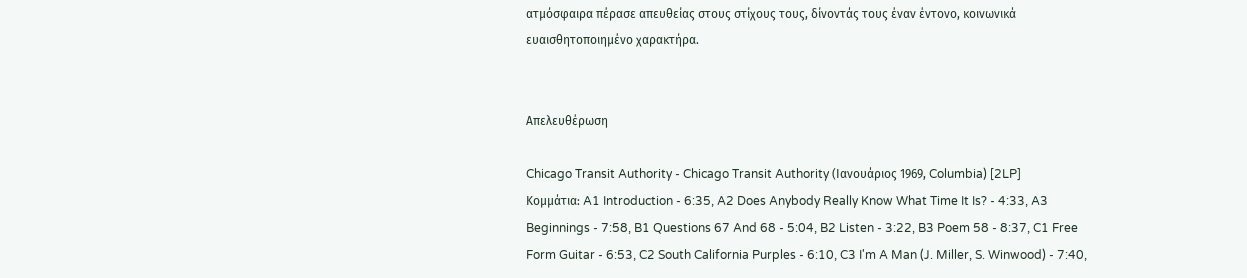ατμόσφαιρα πέρασε απευθείας στους στίχους τους, δίνοντάς τους έναν έντονο, κοινωνικά ευαισθητοποιημένο χαρακτήρα.


Απελευθέρωση

Chicago Transit Authority - Chicago Transit Authority (Ιανουάριος 1969, Columbia) [2LP]
Κομμάτια: A1 Introduction - 6:35, A2 Does Anybody Really Know What Time It Is? - 4:33, A3 Beginnings - 7:58, B1 Questions 67 And 68 - 5:04, B2 Listen - 3:22, B3 Poem 58 - 8:37, C1 Free Form Guitar - 6:53, C2 South California Purples - 6:10, C3 I'm A Man (J. Miller, S. Winwood) - 7:40,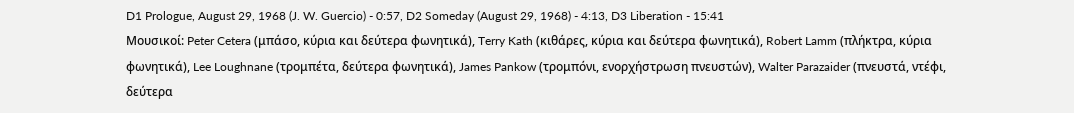D1 Prologue, August 29, 1968 (J. W. Guercio) - 0:57, D2 Someday (August 29, 1968) - 4:13, D3 Liberation - 15:41
Μουσικοί: Peter Cetera (μπάσο, κύρια και δεύτερα φωνητικά), Terry Kath (κιθάρες, κύρια και δεύτερα φωνητικά), Robert Lamm (πλήκτρα, κύρια φωνητικά), Lee Loughnane (τρομπέτα, δεύτερα φωνητικά), James Pankow (τρομπόνι, ενορχήστρωση πνευστών), Walter Parazaider (πνευστά, ντέφι, δεύτερα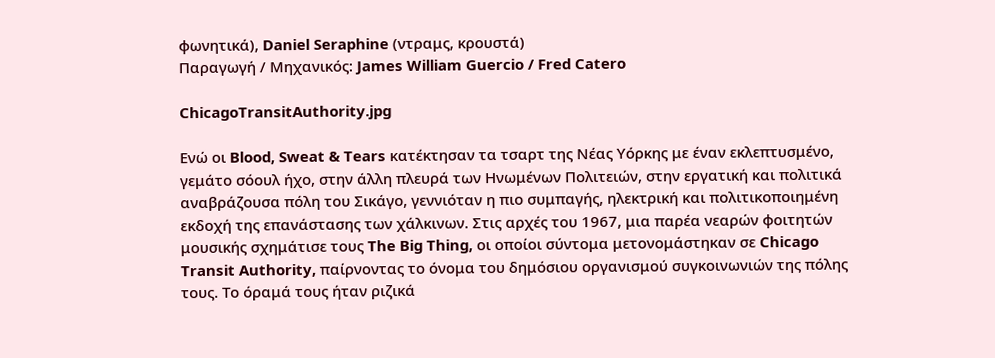φωνητικά), Daniel Seraphine (ντραμς, κρουστά)
Παραγωγή / Μηχανικός: James William Guercio / Fred Catero

ChicagoTransitAuthority.jpg

Ενώ οι Blood, Sweat & Tears κατέκτησαν τα τσαρτ της Νέας Υόρκης με έναν εκλεπτυσμένο, γεμάτο σόουλ ήχο, στην άλλη πλευρά των Ηνωμένων Πολιτειών, στην εργατική και πολιτικά αναβράζουσα πόλη του Σικάγο, γεννιόταν η πιο συμπαγής, ηλεκτρική και πολιτικοποιημένη εκδοχή της επανάστασης των χάλκινων. Στις αρχές του 1967, μια παρέα νεαρών φοιτητών μουσικής σχημάτισε τους The Big Thing, οι οποίοι σύντομα μετονομάστηκαν σε Chicago Transit Authority, παίρνοντας το όνομα του δημόσιου οργανισμού συγκοινωνιών της πόλης τους. Το όραμά τους ήταν ριζικά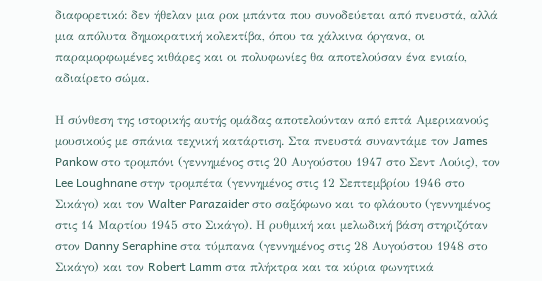διαφορετικό: δεν ήθελαν μια ροκ μπάντα που συνοδεύεται από πνευστά, αλλά μια απόλυτα δημοκρατική κολεκτίβα, όπου τα χάλκινα όργανα, οι παραμορφωμένες κιθάρες και οι πολυφωνίες θα αποτελούσαν ένα ενιαίο, αδιαίρετο σώμα.

Η σύνθεση της ιστορικής αυτής ομάδας αποτελούνταν από επτά Αμερικανούς μουσικούς με σπάνια τεχνική κατάρτιση. Στα πνευστά συναντάμε τον James Pankow στο τρομπόνι (γεννημένος στις 20 Αυγούστου 1947 στο Σεντ Λούις), τον Lee Loughnane στην τρομπέτα (γεννημένος στις 12 Σεπτεμβρίου 1946 στο Σικάγο) και τον Walter Parazaider στο σαξόφωνο και το φλάουτο (γεννημένος στις 14 Μαρτίου 1945 στο Σικάγο). Η ρυθμική και μελωδική βάση στηριζόταν στον Danny Seraphine στα τύμπανα (γεννημένος στις 28 Αυγούστου 1948 στο Σικάγο) και τον Robert Lamm στα πλήκτρα και τα κύρια φωνητικά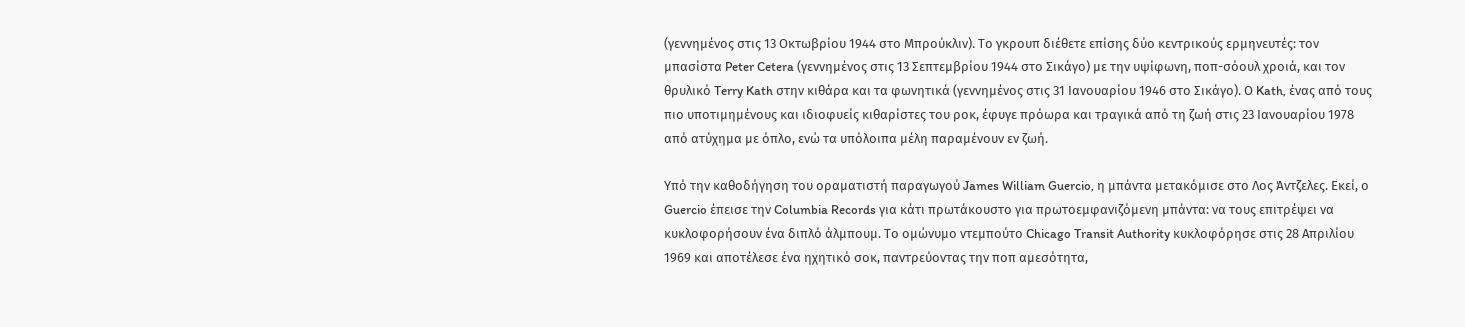(γεννημένος στις 13 Οκτωβρίου 1944 στο Μπρούκλιν). Το γκρουπ διέθετε επίσης δύο κεντρικούς ερμηνευτές: τον μπασίστα Peter Cetera (γεννημένος στις 13 Σεπτεμβρίου 1944 στο Σικάγο) με την υψίφωνη, ποπ-σόουλ χροιά, και τον θρυλικό Terry Kath στην κιθάρα και τα φωνητικά (γεννημένος στις 31 Ιανουαρίου 1946 στο Σικάγο). Ο Kath, ένας από τους πιο υποτιμημένους και ιδιοφυείς κιθαρίστες του ροκ, έφυγε πρόωρα και τραγικά από τη ζωή στις 23 Ιανουαρίου 1978 από ατύχημα με όπλο, ενώ τα υπόλοιπα μέλη παραμένουν εν ζωή.

Υπό την καθοδήγηση του οραματιστή παραγωγού James William Guercio, η μπάντα μετακόμισε στο Λος Άντζελες. Εκεί, ο Guercio έπεισε την Columbia Records για κάτι πρωτάκουστο για πρωτοεμφανιζόμενη μπάντα: να τους επιτρέψει να κυκλοφορήσουν ένα διπλό άλμπουμ. Το ομώνυμο ντεμπούτο Chicago Transit Authority κυκλοφόρησε στις 28 Απριλίου 1969 και αποτέλεσε ένα ηχητικό σοκ, παντρεύοντας την ποπ αμεσότητα,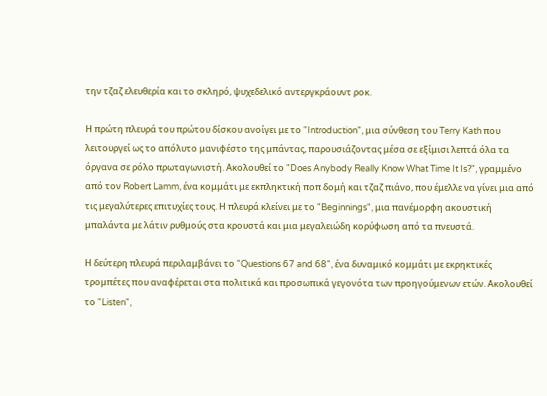την τζαζ ελευθερία και το σκληρό, ψυχεδελικό αντεργκράουντ ροκ.

Η πρώτη πλευρά του πρώτου δίσκου ανοίγει με το "Introduction", μια σύνθεση του Terry Kath που λειτουργεί ως το απόλυτο μανιφέστο της μπάντας, παρουσιάζοντας μέσα σε εξίμισι λεπτά όλα τα όργανα σε ρόλο πρωταγωνιστή. Ακολουθεί το "Does Anybody Really Know What Time It Is?", γραμμένο από τον Robert Lamm, ένα κομμάτι με εκπληκτική ποπ δομή και τζαζ πιάνο, που έμελλε να γίνει μια από τις μεγαλύτερες επιτυχίες τους. Η πλευρά κλείνει με το "Beginnings", μια πανέμορφη ακουστική μπαλάντα με λάτιν ρυθμούς στα κρουστά και μια μεγαλειώδη κορύφωση από τα πνευστά.

Η δεύτερη πλευρά περιλαμβάνει το "Questions 67 and 68", ένα δυναμικό κομμάτι με εκρηκτικές τρομπέτες που αναφέρεται στα πολιτικά και προσωπικά γεγονότα των προηγούμενων ετών. Ακολουθεί το "Listen",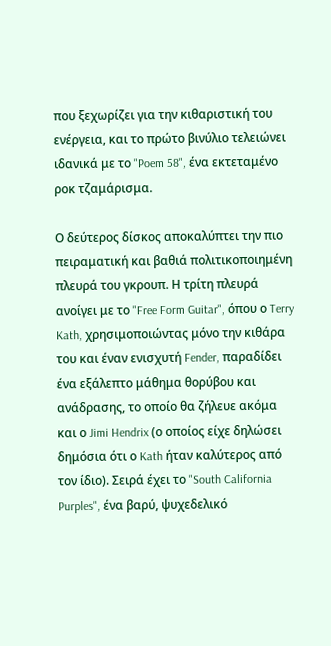που ξεχωρίζει για την κιθαριστική του ενέργεια, και το πρώτο βινύλιο τελειώνει ιδανικά με το "Poem 58", ένα εκτεταμένο ροκ τζαμάρισμα.

Ο δεύτερος δίσκος αποκαλύπτει την πιο πειραματική και βαθιά πολιτικοποιημένη πλευρά του γκρουπ. Η τρίτη πλευρά ανοίγει με το "Free Form Guitar", όπου ο Terry Kath, χρησιμοποιώντας μόνο την κιθάρα του και έναν ενισχυτή Fender, παραδίδει ένα εξάλεπτο μάθημα θορύβου και ανάδρασης, το οποίο θα ζήλευε ακόμα και ο Jimi Hendrix (ο οποίος είχε δηλώσει δημόσια ότι ο Kath ήταν καλύτερος από τον ίδιο). Σειρά έχει το "South California Purples", ένα βαρύ, ψυχεδελικό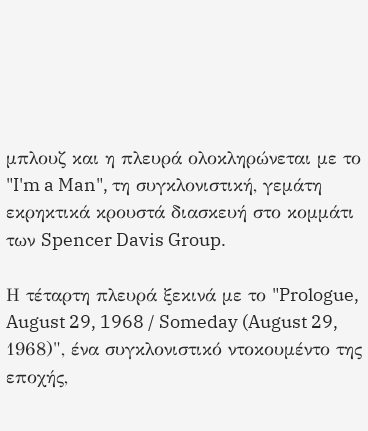μπλουζ και η πλευρά ολοκληρώνεται με το "I'm a Man", τη συγκλονιστική, γεμάτη εκρηκτικά κρουστά διασκευή στο κομμάτι των Spencer Davis Group.

Η τέταρτη πλευρά ξεκινά με το "Prologue, August 29, 1968 / Someday (August 29, 1968)", ένα συγκλονιστικό ντοκουμέντο της εποχής,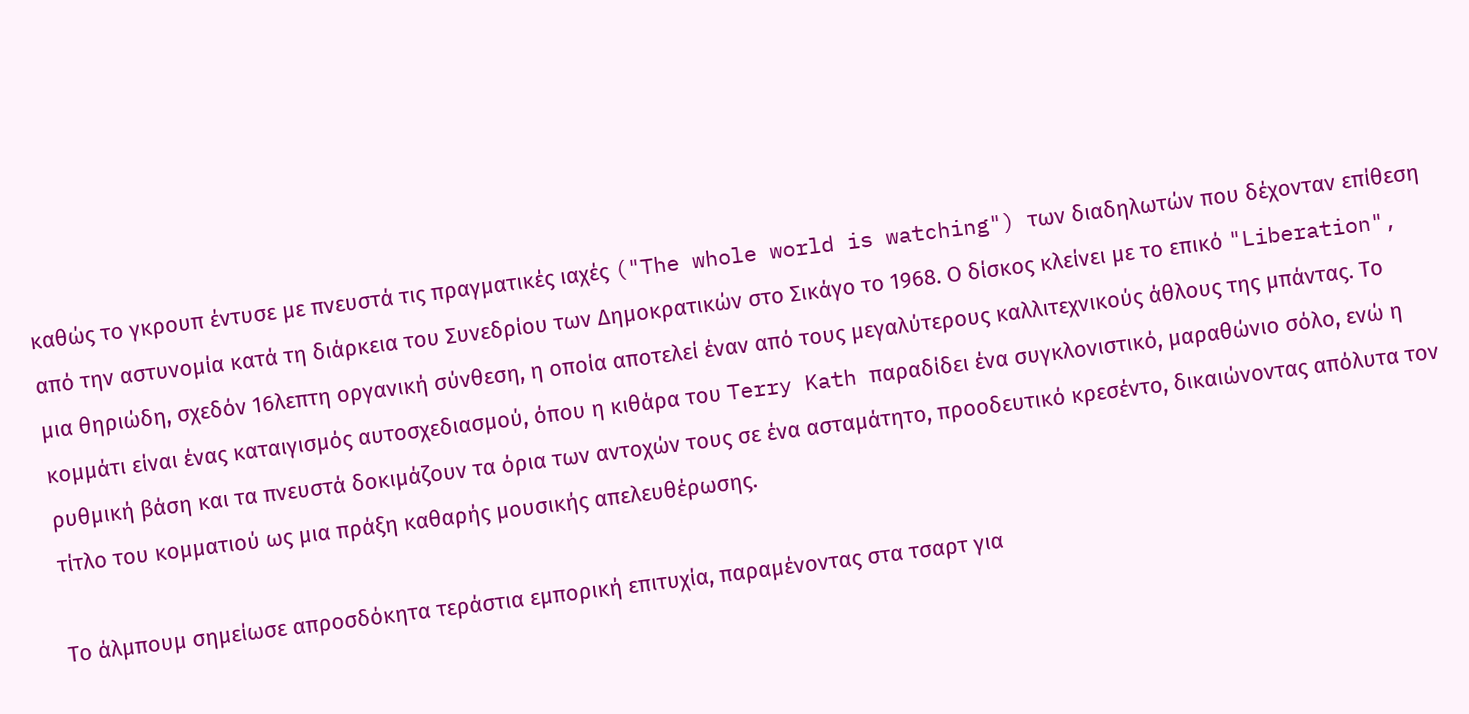καθώς το γκρουπ έντυσε με πνευστά τις πραγματικές ιαχές ("The whole world is watching") των διαδηλωτών που δέχονταν επίθεση από την αστυνομία κατά τη διάρκεια του Συνεδρίου των Δημοκρατικών στο Σικάγο το 1968. Ο δίσκος κλείνει με το επικό "Liberation", μια θηριώδη, σχεδόν 16λεπτη οργανική σύνθεση, η οποία αποτελεί έναν από τους μεγαλύτερους καλλιτεχνικούς άθλους της μπάντας. Το κομμάτι είναι ένας καταιγισμός αυτοσχεδιασμού, όπου η κιθάρα του Terry Kath παραδίδει ένα συγκλονιστικό, μαραθώνιο σόλο, ενώ η ρυθμική βάση και τα πνευστά δοκιμάζουν τα όρια των αντοχών τους σε ένα ασταμάτητο, προοδευτικό κρεσέντο, δικαιώνοντας απόλυτα τον τίτλο του κομματιού ως μια πράξη καθαρής μουσικής απελευθέρωσης.

Το άλμπουμ σημείωσε απροσδόκητα τεράστια εμπορική επιτυχία, παραμένοντας στα τσαρτ για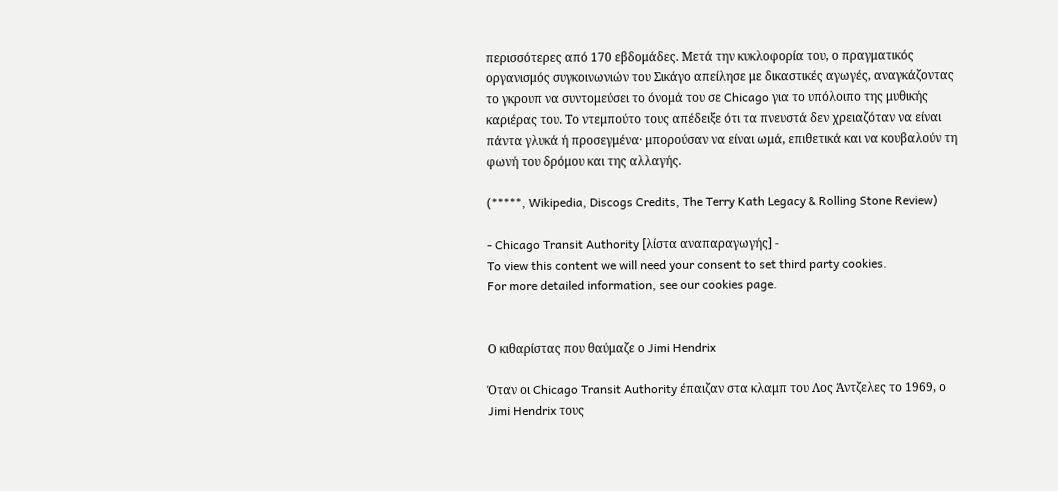περισσότερες από 170 εβδομάδες. Μετά την κυκλοφορία του, ο πραγματικός οργανισμός συγκοινωνιών του Σικάγο απείλησε με δικαστικές αγωγές, αναγκάζοντας το γκρουπ να συντομεύσει το όνομά του σε Chicago για το υπόλοιπο της μυθικής καριέρας του. Το ντεμπούτο τους απέδειξε ότι τα πνευστά δεν χρειαζόταν να είναι πάντα γλυκά ή προσεγμένα· μπορούσαν να είναι ωμά, επιθετικά και να κουβαλούν τη φωνή του δρόμου και της αλλαγής.

(*****, Wikipedia, Discogs Credits, The Terry Kath Legacy & Rolling Stone Review)

- Chicago Transit Authority [λίστα αναπαραγωγής] -
To view this content we will need your consent to set third party cookies.
For more detailed information, see our cookies page.


Ο κιθαρίστας που θαύμαζε ο Jimi Hendrix

Όταν οι Chicago Transit Authority έπαιζαν στα κλαμπ του Λος Άντζελες το 1969, ο Jimi Hendrix τους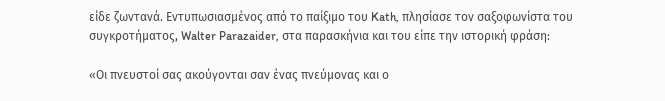είδε ζωντανά. Εντυπωσιασμένος από το παίξιμο του Kath, πλησίασε τον σαξοφωνίστα του συγκροτήματος, Walter Parazaider, στα παρασκήνια και του είπε την ιστορική φράση:

«Οι πνευστοί σας ακούγονται σαν ένας πνεύμονας και ο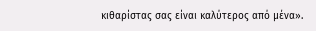κιθαρίστας σας είναι καλύτερος από μένα».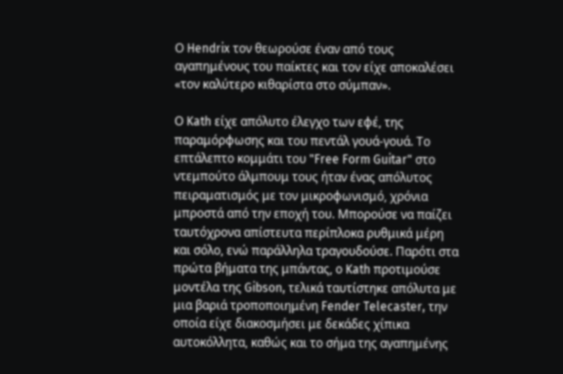Ο Hendrix τον θεωρούσε έναν από τους αγαπημένους του παίκτες και τον είχε αποκαλέσει «τον καλύτερο κιθαρίστα στο σύμπαν».

Ο Kath είχε απόλυτο έλεγχο των εφέ, της παραμόρφωσης και του πεντάλ γουά-γουά. Το επτάλεπτο κομμάτι του "Free Form Guitar" στο ντεμπούτο άλμπουμ τους ήταν ένας απόλυτος πειραματισμός με τον μικροφωνισμό, χρόνια μπροστά από την εποχή του. Μπορούσε να παίζει ταυτόχρονα απίστευτα περίπλοκα ρυθμικά μέρη και σόλο, ενώ παράλληλα τραγουδούσε. Παρότι στα πρώτα βήματα της μπάντας, ο Kath προτιμούσε μοντέλα της Gibson, τελικά ταυτίστηκε απόλυτα με μια βαριά τροποποιημένη Fender Telecaster, την οποία είχε διακοσμήσει με δεκάδες χίπικα αυτοκόλλητα, καθώς και το σήμα της αγαπημένης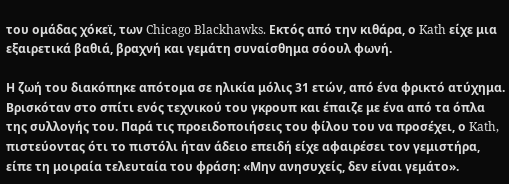του ομάδας χόκεϊ, των Chicago Blackhawks. Εκτός από την κιθάρα, ο Kath είχε μια εξαιρετικά βαθιά, βραχνή και γεμάτη συναίσθημα σόουλ φωνή.

Η ζωή του διακόπηκε απότομα σε ηλικία μόλις 31 ετών, από ένα φρικτό ατύχημα. Βρισκόταν στο σπίτι ενός τεχνικού του γκρουπ και έπαιζε με ένα από τα όπλα της συλλογής του. Παρά τις προειδοποιήσεις του φίλου του να προσέχει, ο Kath, πιστεύοντας ότι το πιστόλι ήταν άδειο επειδή είχε αφαιρέσει τον γεμιστήρα, είπε τη μοιραία τελευταία του φράση: «Μην ανησυχείς, δεν είναι γεμάτο».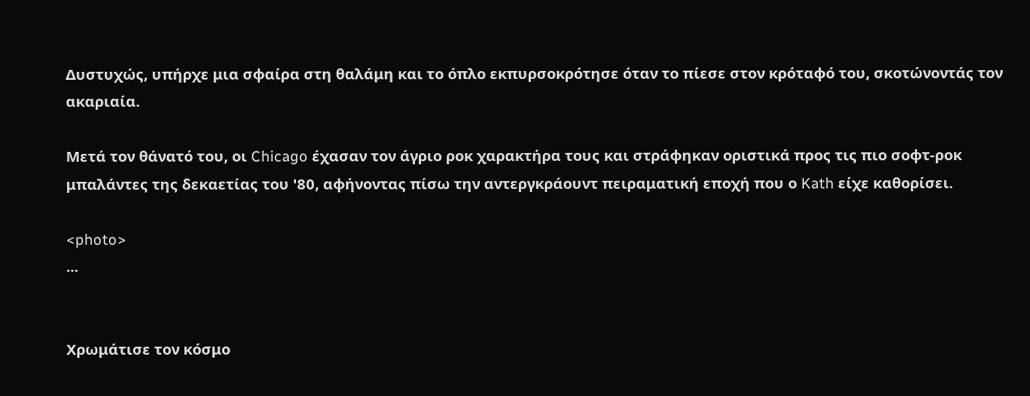Δυστυχώς, υπήρχε μια σφαίρα στη θαλάμη και το όπλο εκπυρσοκρότησε όταν το πίεσε στον κρόταφό του, σκοτώνοντάς τον ακαριαία.

Μετά τον θάνατό του, οι Chicago έχασαν τον άγριο ροκ χαρακτήρα τους και στράφηκαν οριστικά προς τις πιο σοφτ-ροκ μπαλάντες της δεκαετίας του '80, αφήνοντας πίσω την αντεργκράουντ πειραματική εποχή που ο Kath είχε καθορίσει.

<photo>
...


Χρωμάτισε τον κόσμο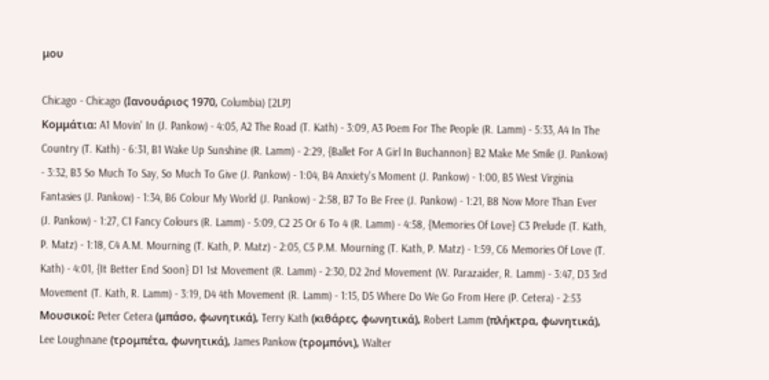μου

Chicago - Chicago (Ιανουάριος 1970, Columbia) [2LP]
Κομμάτια: A1 Movin' In (J. Pankow) - 4:05, A2 The Road (T. Kath) - 3:09, A3 Poem For The People (R. Lamm) - 5:33, A4 In The Country (T. Kath) - 6:31, B1 Wake Up Sunshine (R. Lamm) - 2:29, {Ballet For A Girl In Buchannon} B2 Make Me Smile (J. Pankow) - 3:32, B3 So Much To Say, So Much To Give (J. Pankow) - 1:04, B4 Anxiety's Moment (J. Pankow) - 1:00, B5 West Virginia Fantasies (J. Pankow) - 1:34, B6 Colour My World (J. Pankow) - 2:58, B7 To Be Free (J. Pankow) - 1:21, B8 Now More Than Ever (J. Pankow) - 1:27, C1 Fancy Colours (R. Lamm) - 5:09, C2 25 Or 6 To 4 (R. Lamm) - 4:58, {Memories Of Love} C3 Prelude (T. Kath, P. Matz) - 1:18, C4 A.M. Mourning (T. Kath, P. Matz) - 2:05, C5 P.M. Mourning (T. Kath, P. Matz) - 1:59, C6 Memories Of Love (T. Kath) - 4:01, {It Better End Soon} D1 1st Movement (R. Lamm) - 2:30, D2 2nd Movement (W. Parazaider, R. Lamm) - 3:47, D3 3rd Movement (T. Kath, R. Lamm) - 3:19, D4 4th Movement (R. Lamm) - 1:15, D5 Where Do We Go From Here (P. Cetera) - 2:53
Μουσικοί: Peter Cetera (μπάσο, φωνητικά), Terry Kath (κιθάρες, φωνητικά), Robert Lamm (πλήκτρα, φωνητικά), Lee Loughnane (τρομπέτα, φωνητικά), James Pankow (τρομπόνι), Walter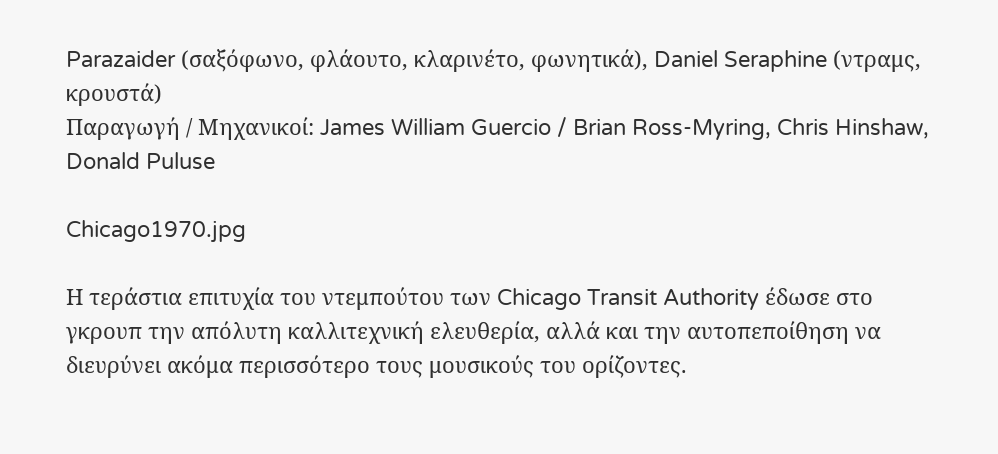Parazaider (σαξόφωνο, φλάουτο, κλαρινέτο, φωνητικά), Daniel Seraphine (ντραμς, κρουστά)
Παραγωγή / Μηχανικοί: James William Guercio / Brian Ross-Myring, Chris Hinshaw, Donald Puluse

Chicago1970.jpg

Η τεράστια επιτυχία του ντεμπούτου των Chicago Transit Authority έδωσε στο γκρουπ την απόλυτη καλλιτεχνική ελευθερία, αλλά και την αυτοπεποίθηση να διευρύνει ακόμα περισσότερο τους μουσικούς του ορίζοντες.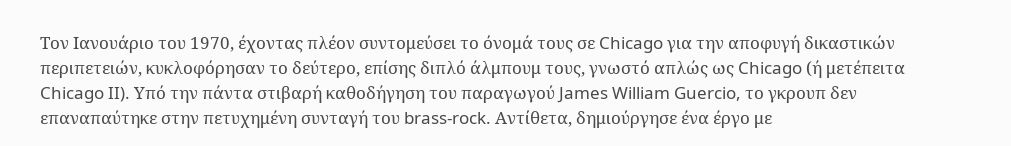Τον Ιανουάριο του 1970, έχοντας πλέον συντομεύσει το όνομά τους σε Chicago για την αποφυγή δικαστικών περιπετειών, κυκλοφόρησαν το δεύτερο, επίσης διπλό άλμπουμ τους, γνωστό απλώς ως Chicago (ή μετέπειτα Chicago II). Υπό την πάντα στιβαρή καθοδήγηση του παραγωγού James William Guercio, το γκρουπ δεν επαναπαύτηκε στην πετυχημένη συνταγή του brass-rock. Αντίθετα, δημιούργησε ένα έργο με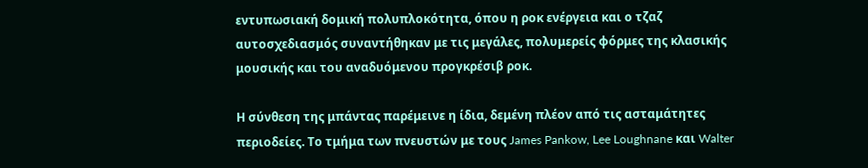εντυπωσιακή δομική πολυπλοκότητα, όπου η ροκ ενέργεια και ο τζαζ αυτοσχεδιασμός συναντήθηκαν με τις μεγάλες, πολυμερείς φόρμες της κλασικής μουσικής και του αναδυόμενου προγκρέσιβ ροκ.

Η σύνθεση της μπάντας παρέμεινε η ίδια, δεμένη πλέον από τις ασταμάτητες περιοδείες. Το τμήμα των πνευστών με τους James Pankow, Lee Loughnane και Walter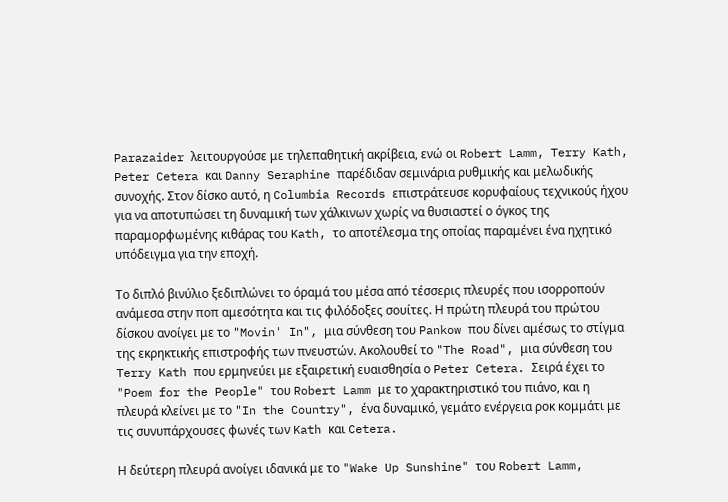Parazaider λειτουργούσε με τηλεπαθητική ακρίβεια, ενώ οι Robert Lamm, Terry Kath, Peter Cetera και Danny Seraphine παρέδιδαν σεμινάρια ρυθμικής και μελωδικής συνοχής. Στον δίσκο αυτό, η Columbia Records επιστράτευσε κορυφαίους τεχνικούς ήχου για να αποτυπώσει τη δυναμική των χάλκινων χωρίς να θυσιαστεί ο όγκος της παραμορφωμένης κιθάρας του Kath, το αποτέλεσμα της οποίας παραμένει ένα ηχητικό υπόδειγμα για την εποχή.

Το διπλό βινύλιο ξεδιπλώνει το όραμά του μέσα από τέσσερις πλευρές που ισορροπούν ανάμεσα στην ποπ αμεσότητα και τις φιλόδοξες σουίτες. Η πρώτη πλευρά του πρώτου δίσκου ανοίγει με το "Movin' In", μια σύνθεση του Pankow που δίνει αμέσως το στίγμα της εκρηκτικής επιστροφής των πνευστών. Ακολουθεί το "The Road", μια σύνθεση του Terry Kath που ερμηνεύει με εξαιρετική ευαισθησία ο Peter Cetera. Σειρά έχει το "Poem for the People" του Robert Lamm με το χαρακτηριστικό του πιάνο, και η πλευρά κλείνει με το "In the Country", ένα δυναμικό, γεμάτο ενέργεια ροκ κομμάτι με τις συνυπάρχουσες φωνές των Kath και Cetera.

Η δεύτερη πλευρά ανοίγει ιδανικά με το "Wake Up Sunshine" του Robert Lamm,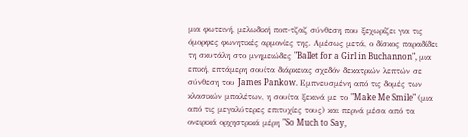μια φωτεινή, μελωδική ποπ-τζαζ σύνθεση που ξεχωρίζει για τις όμορφες φωνητικές αρμονίες της. Αμέσως μετά, ο δίσκος παραδίδει τη σκυτάλη στο μνημειώδες "Ballet for a Girl in Buchannon", μια επική, επτάμερη σουίτα διάρκειας σχεδόν δεκατριών λεπτών σε σύνθεση του James Pankow. Εμπνευσμένη από τις δομές των κλασικών μπαλέτων, η σουίτα ξεκινά με το "Make Me Smile" (μια από τις μεγαλύτερες επιτυχίες τους) και περνά μέσα από τα ονειρικά ορχηστρικά μέρη "So Much to Say,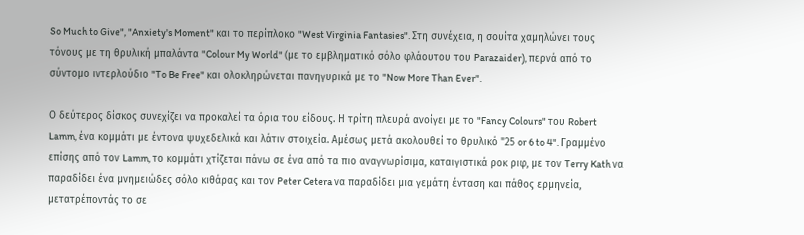So Much to Give", "Anxiety's Moment" και το περίπλοκο "West Virginia Fantasies". Στη συνέχεια, η σουίτα χαμηλώνει τους τόνους με τη θρυλική μπαλάντα "Colour My World" (με το εμβληματικό σόλο φλάουτου του Parazaider), περνά από το σύντομο ιντερλούδιο "To Be Free" και ολοκληρώνεται πανηγυρικά με το "Now More Than Ever".

Ο δεύτερος δίσκος συνεχίζει να προκαλεί τα όρια του είδους. Η τρίτη πλευρά ανοίγει με το "Fancy Colours" του Robert Lamm, ένα κομμάτι με έντονα ψυχεδελικά και λάτιν στοιχεία. Αμέσως μετά ακολουθεί το θρυλικό "25 or 6 to 4". Γραμμένο επίσης από τον Lamm, το κομμάτι χτίζεται πάνω σε ένα από τα πιο αναγνωρίσιμα, καταιγιστικά ροκ ριφ, με τον Terry Kath να παραδίδει ένα μνημειώδες σόλο κιθάρας και τον Peter Cetera να παραδίδει μια γεμάτη ένταση και πάθος ερμηνεία, μετατρέποντάς το σε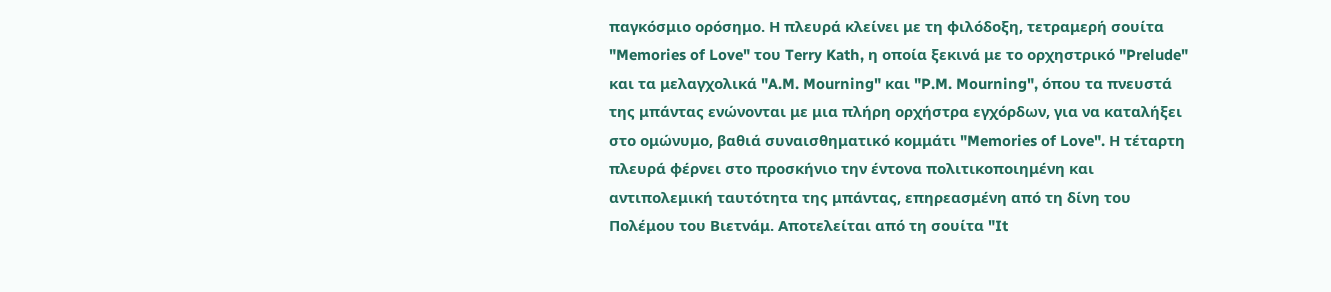παγκόσμιο ορόσημο. Η πλευρά κλείνει με τη φιλόδοξη, τετραμερή σουίτα "Memories of Love" του Terry Kath, η οποία ξεκινά με το ορχηστρικό "Prelude" και τα μελαγχολικά "A.M. Mourning" και "P.M. Mourning", όπου τα πνευστά της μπάντας ενώνονται με μια πλήρη ορχήστρα εγχόρδων, για να καταλήξει στο ομώνυμο, βαθιά συναισθηματικό κομμάτι "Memories of Love". Η τέταρτη πλευρά φέρνει στο προσκήνιο την έντονα πολιτικοποιημένη και αντιπολεμική ταυτότητα της μπάντας, επηρεασμένη από τη δίνη του Πολέμου του Βιετνάμ. Αποτελείται από τη σουίτα "It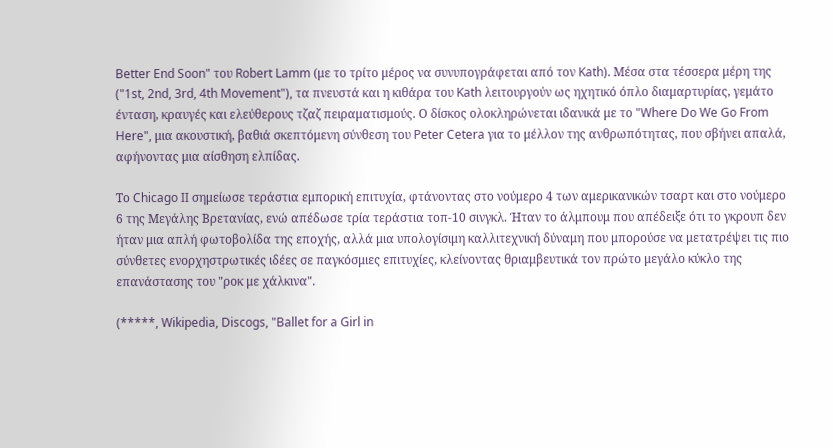Better End Soon" του Robert Lamm (με το τρίτο μέρος να συνυπογράφεται από τον Kath). Μέσα στα τέσσερα μέρη της ("1st, 2nd, 3rd, 4th Movement"), τα πνευστά και η κιθάρα του Kath λειτουργούν ως ηχητικό όπλο διαμαρτυρίας, γεμάτο ένταση, κραυγές και ελεύθερους τζαζ πειραματισμούς. Ο δίσκος ολοκληρώνεται ιδανικά με το "Where Do We Go From Here", μια ακουστική, βαθιά σκεπτόμενη σύνθεση του Peter Cetera για το μέλλον της ανθρωπότητας, που σβήνει απαλά, αφήνοντας μια αίσθηση ελπίδας.

Το Chicago II σημείωσε τεράστια εμπορική επιτυχία, φτάνοντας στο νούμερο 4 των αμερικανικών τσαρτ και στο νούμερο 6 της Μεγάλης Βρετανίας, ενώ απέδωσε τρία τεράστια τοπ-10 σινγκλ. Ήταν το άλμπουμ που απέδειξε ότι το γκρουπ δεν ήταν μια απλή φωτοβολίδα της εποχής, αλλά μια υπολογίσιμη καλλιτεχνική δύναμη που μπορούσε να μετατρέψει τις πιο σύνθετες ενορχηστρωτικές ιδέες σε παγκόσμιες επιτυχίες, κλείνοντας θριαμβευτικά τον πρώτο μεγάλο κύκλο της επανάστασης του "ροκ με χάλκινα".

(*****, Wikipedia, Discogs, "Ballet for a Girl in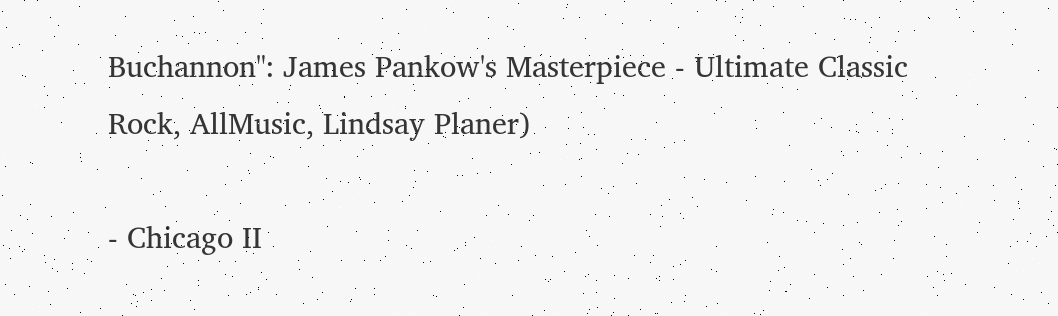Buchannon": James Pankow's Masterpiece - Ultimate Classic Rock, AllMusic, Lindsay Planer)

- Chicago II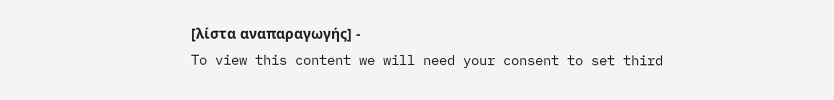[λίστα αναπαραγωγής] -
To view this content we will need your consent to set third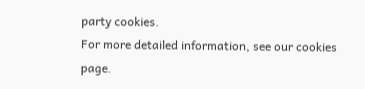party cookies.
For more detailed information, see our cookies page.